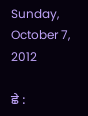Sunday, October 7, 2012

ਛੇ :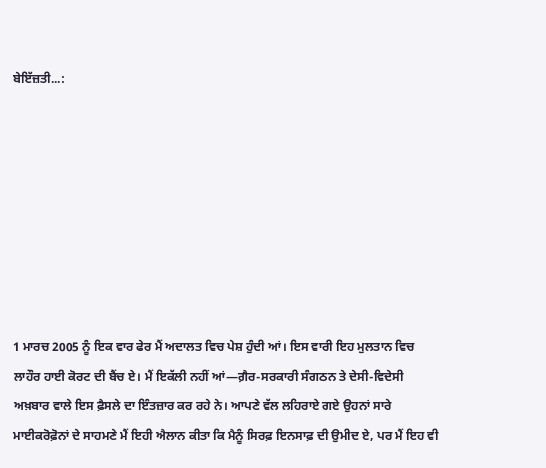ਬੇਇੱਜ਼ਤੀ...:








1 ਮਾਰਚ 2005 ਨੂੰ ਇਕ ਵਾਰ ਫੇਰ ਮੈਂ ਅਦਾਲਤ ਵਿਚ ਪੇਸ਼ ਹੁੰਦੀ ਆਂ। ਇਸ ਵਾਰੀ ਇਹ ਮੁਲਤਾਨ ਵਿਚ ਲਾਹੌਰ ਹਾਈ ਕੋਰਟ ਦੀ ਬੈਂਚ ਏ। ਮੈਂ ਇਕੱਲੀ ਨਹੀਂ ਆਂ—ਗ਼ੈਰ-ਸਰਕਾਰੀ ਸੰਗਠਨ ਤੇ ਦੇਸੀ-ਵਿਦੇਸੀ ਅਖ਼ਬਾਰ ਵਾਲੇ ਇਸ ਫ਼ੈਸਲੇ ਦਾ ਇੰਤਜ਼ਾਰ ਕਰ ਰਹੇ ਨੇ। ਆਪਣੇ ਵੱਲ ਲਹਿਰਾਏ ਗਏ ਉਹਨਾਂ ਸਾਰੇ ਮਾਈਕਰੋਫ਼ੋਨਾਂ ਦੇ ਸਾਹਮਣੇ ਮੈਂ ਇਹੀ ਐਲਾਨ ਕੀਤਾ ਕਿ ਮੈਨੂੰ ਸਿਰਫ਼ ਇਨਸਾਫ਼ ਦੀ ਉਮੀਦ ਏ, ਪਰ ਮੈਂ ਇਹ ਵੀ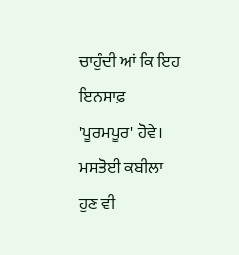ਚਾਹੁੰਦੀ ਆਂ ਕਿ ਇਹ ਇਨਸਾਫ਼ 'ਪੂਰਮਪੂਰ' ਹੋਵੇ।
ਮਸਤੋਈ ਕਬੀਲਾ ਹੁਣ ਵੀ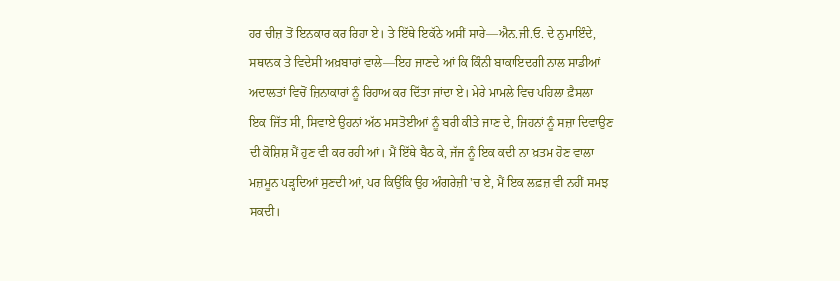ਹਰ ਚੀਜ਼ ਤੋਂ ਇਨਕਾਰ ਕਰ ਰਿਹਾ ਏ। ਤੇ ਇੱਥੇ ਇਕੱਠੇ ਅਸੀਂ ਸਾਰੇ—ਐਨ.ਜੀ.ਓ. ਦੇ ਨੁਮਾਇੰਦੇ, ਸਥਾਨਕ ਤੇ ਵਿਦੇਸੀ ਅਖ਼ਬਾਰਾਂ ਵਾਲੇ—ਇਹ ਜਾਣਦੇ ਆਂ ਕਿ ਕਿੰਨੀ ਬਾਕਾਇਦਗੀ ਨਾਲ ਸਾਡੀਆਂ ਅਦਾਲਤਾਂ ਵਿਚੋਂ ਜ਼ਿਨਾਕਾਰਾਂ ਨੂੰ ਰਿਹਾਅ ਕਰ ਦਿੱਤਾ ਜਾਂਦਾ ਏ। ਮੇਰੇ ਮਾਮਲੇ ਵਿਚ ਪਹਿਲਾ ਫ਼ੈਸਲਾ ਇਕ ਜਿੱਤ ਸੀ, ਸਿਵਾਏ ਉਹਨਾਂ ਅੱਠ ਮਸਤੋਈਆਂ ਨੂੰ ਬਰੀ ਕੀਤੇ ਜਾਣ ਦੇ, ਜਿਹਨਾਂ ਨੂੰ ਸਜ਼ਾ ਦਿਵਾਉਣ ਦੀ ਕੋਸ਼ਿਸ਼ ਮੈਂ ਹੁਣ ਵੀ ਕਰ ਰਹੀ ਆਂ। ਮੈਂ ਇੱਥੇ ਬੈਠ ਕੇ, ਜੱਜ ਨੂੰ ਇਕ ਕਦੀ ਨਾ ਖ਼ਤਮ ਹੋਣ ਵਾਲਾ ਮਜ਼ਮੂਨ ਪੜ੍ਹਦਿਆਂ ਸੁਣਦੀ ਆਂ, ਪਰ ਕਿਉਂਕਿ ਉਹ ਅੰਗਰੇਜ਼ੀ 'ਚ ਏ, ਮੈਂ ਇਕ ਲਫ਼ਜ਼ ਵੀ ਨਹੀਂ ਸਮਝ ਸਕਦੀ।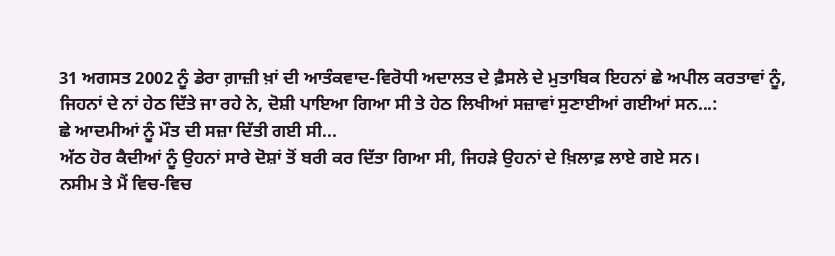31 ਅਗਸਤ 2002 ਨੂੰ ਡੇਰਾ ਗ਼ਾਜ਼ੀ ਖ਼ਾਂ ਦੀ ਆਤੰਕਵਾਦ-ਵਿਰੋਧੀ ਅਦਾਲਤ ਦੇ ਫ਼ੈਸਲੇ ਦੇ ਮੁਤਾਬਿਕ ਇਹਨਾਂ ਛੇ ਅਪੀਲ ਕਰਤਾਵਾਂ ਨੂੰ, ਜਿਹਨਾਂ ਦੇ ਨਾਂ ਹੇਠ ਦਿੱਤੇ ਜਾ ਰਹੇ ਨੇ, ਦੋਸ਼ੀ ਪਾਇਆ ਗਿਆ ਸੀ ਤੇ ਹੇਠ ਲਿਖੀਆਂ ਸਜ਼ਾਵਾਂ ਸੁਣਾਈਆਂ ਗਈਆਂ ਸਨ...:
ਛੇ ਆਦਮੀਆਂ ਨੂੰ ਮੌਤ ਦੀ ਸਜ਼ਾ ਦਿੱਤੀ ਗਈ ਸੀ...
ਅੱਠ ਹੋਰ ਕੈਦੀਆਂ ਨੂੰ ਉਹਨਾਂ ਸਾਰੇ ਦੋਸ਼ਾਂ ਤੋਂ ਬਰੀ ਕਰ ਦਿੱਤਾ ਗਿਆ ਸੀ, ਜਿਹੜੇ ਉਹਨਾਂ ਦੇ ਖ਼ਿਲਾਫ਼ ਲਾਏ ਗਏ ਸਨ।
ਨਸੀਮ ਤੇ ਮੈਂ ਵਿਚ-ਵਿਚ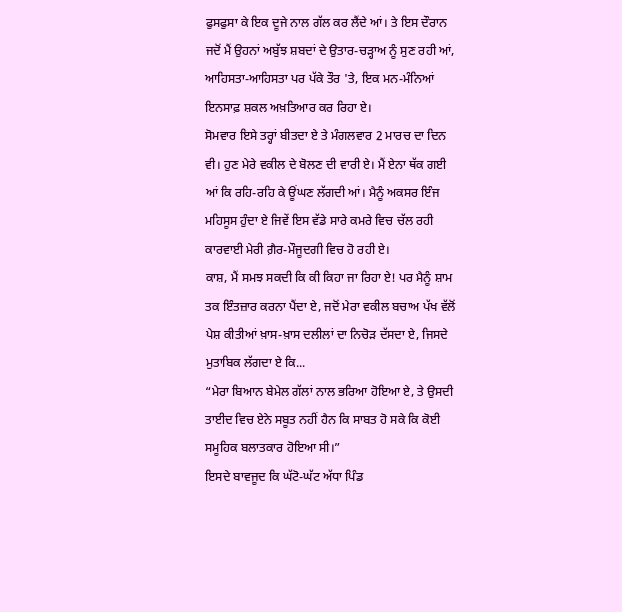ਫੁਸਫੁਸਾ ਕੇ ਇਕ ਦੂਜੇ ਨਾਲ ਗੱਲ ਕਰ ਲੈਂਦੇ ਆਂ। ਤੇ ਇਸ ਦੌਰਾਨ ਜਦੋਂ ਮੈਂ ਉਹਨਾਂ ਅਬੁੱਝ ਸ਼ਬਦਾਂ ਦੇ ਉਤਾਰ-ਚੜ੍ਹਾਅ ਨੂੰ ਸੁਣ ਰਹੀ ਆਂ, ਆਹਿਸਤਾ-ਆਹਿਸਤਾ ਪਰ ਪੱਕੇ ਤੌਰ 'ਤੇ, ਇਕ ਮਨ-ਮੰਨਿਆਂ ਇਨਸਾਫ਼ ਸ਼ਕਲ ਅਖ਼ਤਿਆਰ ਕਰ ਰਿਹਾ ਏ।
ਸੋਮਵਾਰ ਇਸੇ ਤਰ੍ਹਾਂ ਬੀਤਦਾ ਏ ਤੇ ਮੰਗਲਵਾਰ 2 ਮਾਰਚ ਦਾ ਦਿਨ ਵੀ। ਹੁਣ ਮੇਰੇ ਵਕੀਲ ਦੇ ਬੋਲਣ ਦੀ ਵਾਰੀ ਏ। ਮੈਂ ਏਨਾ ਥੱਕ ਗਈ ਆਂ ਕਿ ਰਹਿ-ਰਹਿ ਕੇ ਊਂਘਣ ਲੱਗਦੀ ਆਂ। ਮੈਨੂੰ ਅਕਸਰ ਇੰਜ ਮਹਿਸੂਸ ਹੁੰਦਾ ਏ ਜਿਵੇਂ ਇਸ ਵੱਡੇ ਸਾਰੇ ਕਮਰੇ ਵਿਚ ਚੱਲ ਰਹੀ ਕਾਰਵਾਈ ਮੇਰੀ ਗ਼ੈਰ-ਮੌਜੂਦਗੀ ਵਿਚ ਹੋ ਰਹੀ ਏ।
ਕਾਸ਼, ਮੈਂ ਸਮਝ ਸਕਦੀ ਕਿ ਕੀ ਕਿਹਾ ਜਾ ਰਿਹਾ ਏ! ਪਰ ਮੈਨੂੰ ਸ਼ਾਮ ਤਕ ਇੰਤਜ਼ਾਰ ਕਰਨਾ ਪੈਂਦਾ ਏ, ਜਦੋਂ ਮੇਰਾ ਵਕੀਲ ਬਚਾਅ ਪੱਖ ਵੱਲੋਂ ਪੇਸ਼ ਕੀਤੀਆਂ ਖ਼ਾਸ-ਖ਼ਾਸ ਦਲੀਲਾਂ ਦਾ ਨਿਚੋੜ ਦੱਸਦਾ ਏ, ਜਿਸਦੇ ਮੁਤਾਬਿਕ ਲੱਗਦਾ ਏ ਕਿ...
“ਮੇਰਾ ਬਿਆਨ ਬੇਮੇਲ ਗੱਲਾਂ ਨਾਲ ਭਰਿਆ ਹੋਇਆ ਏ, ਤੇ ਉਸਦੀ ਤਾਈਦ ਵਿਚ ਏਨੇ ਸਬੂਤ ਨਹੀਂ ਹੈਨ ਕਿ ਸਾਬਤ ਹੋ ਸਕੇ ਕਿ ਕੋਈ ਸਮੂਹਿਕ ਬਲਾਤਕਾਰ ਹੋਇਆ ਸੀ।”
ਇਸਦੇ ਬਾਵਜੂਦ ਕਿ ਘੱਟੋ-ਘੱਟ ਅੱਧਾ ਪਿੰਡ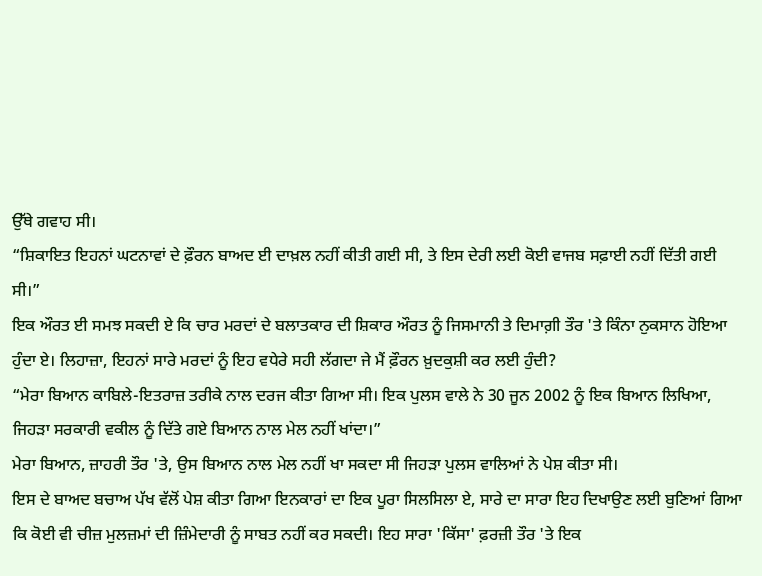ਉੱਥੇ ਗਵਾਹ ਸੀ।
“ਸ਼ਿਕਾਇਤ ਇਹਨਾਂ ਘਟਨਾਵਾਂ ਦੇ ਫ਼ੌਰਨ ਬਾਅਦ ਈ ਦਾਖ਼ਲ ਨਹੀਂ ਕੀਤੀ ਗਈ ਸੀ, ਤੇ ਇਸ ਦੇਰੀ ਲਈ ਕੋਈ ਵਾਜਬ ਸਫ਼ਾਈ ਨਹੀਂ ਦਿੱਤੀ ਗਈ ਸੀ।”
ਇਕ ਔਰਤ ਈ ਸਮਝ ਸਕਦੀ ਏ ਕਿ ਚਾਰ ਮਰਦਾਂ ਦੇ ਬਲਾਤਕਾਰ ਦੀ ਸ਼ਿਕਾਰ ਔਰਤ ਨੂੰ ਜਿਸਮਾਨੀ ਤੇ ਦਿਮਾਗ਼ੀ ਤੌਰ 'ਤੇ ਕਿੰਨਾ ਨੁਕਸਾਨ ਹੋਇਆ ਹੁੰਦਾ ਏ। ਲਿਹਾਜ਼ਾ, ਇਹਨਾਂ ਸਾਰੇ ਮਰਦਾਂ ਨੂੰ ਇਹ ਵਧੇਰੇ ਸਹੀ ਲੱਗਦਾ ਜੇ ਮੈਂ ਫ਼ੌਰਨ ਖ਼ੁਦਕੁਸ਼ੀ ਕਰ ਲਈ ਹੁੰਦੀ?
“ਮੇਰਾ ਬਿਆਨ ਕਾਬਿਲੇ-ਇਤਰਾਜ਼ ਤਰੀਕੇ ਨਾਲ ਦਰਜ ਕੀਤਾ ਗਿਆ ਸੀ। ਇਕ ਪੁਲਸ ਵਾਲੇ ਨੇ 30 ਜੂਨ 2002 ਨੂੰ ਇਕ ਬਿਆਨ ਲਿਖਿਆ, ਜਿਹੜਾ ਸਰਕਾਰੀ ਵਕੀਲ ਨੂੰ ਦਿੱਤੇ ਗਏ ਬਿਆਨ ਨਾਲ ਮੇਲ ਨਹੀਂ ਖਾਂਦਾ।”
ਮੇਰਾ ਬਿਆਨ, ਜ਼ਾਹਰੀ ਤੌਰ 'ਤੇ, ਉਸ ਬਿਆਨ ਨਾਲ ਮੇਲ ਨਹੀਂ ਖਾ ਸਕਦਾ ਸੀ ਜਿਹੜਾ ਪੁਲਸ ਵਾਲਿਆਂ ਨੇ ਪੇਸ਼ ਕੀਤਾ ਸੀ।
ਇਸ ਦੇ ਬਾਅਦ ਬਚਾਅ ਪੱਖ ਵੱਲੋਂ ਪੇਸ਼ ਕੀਤਾ ਗਿਆ ਇਨਕਾਰਾਂ ਦਾ ਇਕ ਪੂਰਾ ਸਿਲਸਿਲਾ ਏ, ਸਾਰੇ ਦਾ ਸਾਰਾ ਇਹ ਦਿਖਾਉਣ ਲਈ ਬੁਣਿਆਂ ਗਿਆ ਕਿ ਕੋਈ ਵੀ ਚੀਜ਼ ਮੁਲਜ਼ਮਾਂ ਦੀ ਜ਼ਿੰਮੇਦਾਰੀ ਨੂੰ ਸਾਬਤ ਨਹੀਂ ਕਰ ਸਕਦੀ। ਇਹ ਸਾਰਾ 'ਕਿੱਸਾ' ਫ਼ਰਜ਼ੀ ਤੌਰ 'ਤੇ ਇਕ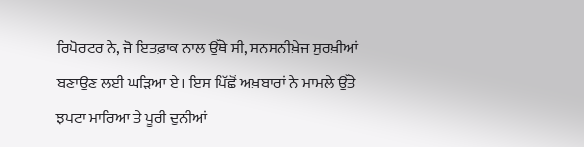ਰਿਪੋਰਟਰ ਨੇ, ਜੋ ਇਤਫ਼ਾਕ ਨਾਲ ਉੱਥੇ ਸੀ, ਸਨਸਨੀਖ਼ੇਜ ਸੁਰਖ਼ੀਆਂ ਬਣਾਉਣ ਲਈ ਘੜਿਆ ਏ। ਇਸ ਪਿੱਛੋਂ ਅਖ਼ਬਾਰਾਂ ਨੇ ਮਾਮਲੇ ਉੱਤੇ ਝਪਟਾ ਮਾਰਿਆ ਤੇ ਪੂਰੀ ਦੁਨੀਆਂ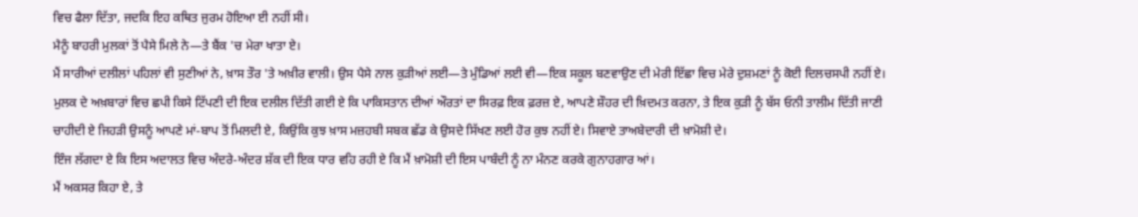ਵਿਚ ਫੈਲਾ ਦਿੱਤਾ, ਜਦਕਿ ਇਹ ਕਥਿਤ ਜੁਰਮ ਹੋਇਆ ਈ ਨਹੀਂ ਸੀ।
ਮੈਨੂੰ ਬਾਹਰੀ ਮੁਲਕਾਂ ਤੋਂ ਪੈਸੇ ਮਿਲੇ ਨੇ—ਤੇ ਬੈਂਕ 'ਚ ਮੇਰਾ ਖਾਤਾ ਏ।
ਮੈਂ ਸਾਰੀਆਂ ਦਲੀਲਾਂ ਪਹਿਲਾਂ ਵੀ ਸੁਣੀਆਂ ਨੇ, ਖ਼ਾਸ ਤੌਰ 'ਤੇ ਅਖ਼ੀਰ ਵਾਲੀ। ਉਸ ਪੈਸੇ ਨਾਲ ਕੁੜੀਆਂ ਲਈ—ਤੇ ਮੁੰਡਿਆਂ ਲਈ ਵੀ—ਇਕ ਸਕੂਲ ਬਣਵਾਉਣ ਦੀ ਮੇਰੀ ਇੱਛਾ ਵਿਚ ਮੇਰੇ ਦੁਸ਼ਮਣਾਂ ਨੂੰ ਕੋਈ ਦਿਲਚਸਪੀ ਨਹੀਂ ਏ। ਮੁਲਕ ਦੇ ਅਖ਼ਬਾਰਾਂ ਵਿਚ ਛਪੀ ਕਿਸੇ ਟਿੱਪਣੀ ਦੀ ਇਕ ਦਲੀਲ ਦਿੱਤੀ ਗਈ ਏ ਕਿ ਪਾਕਿਸਤਾਨ ਦੀਆਂ ਔਰਤਾਂ ਦਾ ਸਿਰਫ਼ ਇਕ ਫ਼ਰਜ਼ ਏ, ਆਪਣੇ ਸ਼ੌਹਰ ਦੀ ਖ਼ਿਦਮਤ ਕਰਨਾ, ਤੇ ਇਕ ਕੁੜੀ ਨੂੰ ਬੱਸ ਓਨੀ ਤਾਲੀਮ ਦਿੱਤੀ ਜਾਣੀ ਚਾਹੀਦੀ ਏ ਜਿਹੜੀ ਉਸਨੂੰ ਆਪਣੇ ਮਾਂ-ਬਾਪ ਤੋਂ ਮਿਲਦੀ ਏ, ਕਿਉਂਕਿ ਕੁਝ ਖ਼ਾਸ ਮਜ਼ਹਬੀ ਸਬਕ ਛੱਡ ਕੇ ਉਸਦੇ ਸਿੱਖਣ ਲਈ ਹੋਰ ਕੁਝ ਨਹੀਂ ਏ। ਸਿਵਾਏ ਤਾਅਬੇਦਾਰੀ ਦੀ ਖ਼ਾਮੋਸ਼ੀ ਦੇ।
ਇੰਜ ਲੱਗਦਾ ਏ ਕਿ ਇਸ ਅਦਾਲਤ ਵਿਚ ਅੰਦਰੇ-ਅੰਦਰ ਸ਼ੱਕ ਦੀ ਇਕ ਧਾਰ ਵਹਿ ਰਹੀ ਏ ਕਿ ਮੈਂ ਖ਼ਾਮੋਸ਼ੀ ਦੀ ਇਸ ਪਾਬੰਦੀ ਨੂੰ ਨਾ ਮੰਨਣ ਕਰਕੇ ਗੁਨਾਹਗਾਰ ਆਂ।
ਮੈਂ ਅਕਸਰ ਕਿਹਾ ਏ, ਤੇ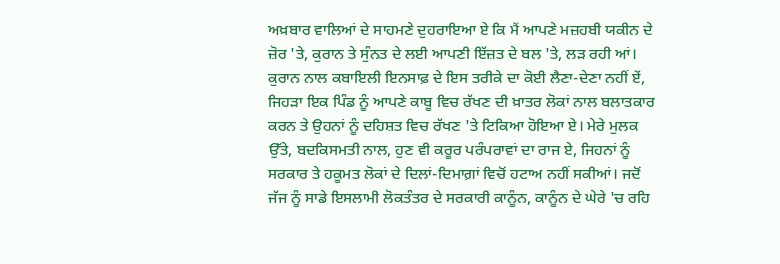ਅਖ਼ਬਾਰ ਵਾਲਿਆਂ ਦੇ ਸਾਹਮਣੇ ਦੁਹਰਾਇਆ ਏ ਕਿ ਮੈਂ ਆਪਣੇ ਮਜ਼ਹਬੀ ਯਕੀਨ ਦੇ ਜ਼ੋਰ 'ਤੇ, ਕੁਰਾਨ ਤੇ ਸੁੰਨਤ ਦੇ ਲਈ ਆਪਣੀ ਇੱਜ਼ਤ ਦੇ ਬਲ 'ਤੇ, ਲੜ ਰਹੀ ਆਂ। ਕੁਰਾਨ ਨਾਲ ਕਬਾਇਲੀ ਇਨਸਾਫ਼ ਦੇ ਇਸ ਤਰੀਕੇ ਦਾ ਕੋਈ ਲੈਣਾ-ਦੇਣਾ ਨਹੀਂ ਏਂ, ਜਿਹੜਾ ਇਕ ਪਿੰਡ ਨੂੰ ਆਪਣੇ ਕਾਬੂ ਵਿਚ ਰੱਖਣ ਦੀ ਖ਼ਾਤਰ ਲੋਕਾਂ ਨਾਲ ਬਲਾਤਕਾਰ ਕਰਨ ਤੇ ਉਹਨਾਂ ਨੂੰ ਦਹਿਸ਼ਤ ਵਿਚ ਰੱਖਣ 'ਤੇ ਟਿਕਿਆ ਹੋਇਆ ਏ। ਮੇਰੇ ਮੁਲਕ ਉੱਤੇ, ਬਦਕਿਸਮਤੀ ਨਾਲ, ਹੁਣ ਵੀ ਕਰੂਰ ਪਰੰਪਰਾਵਾਂ ਦਾ ਰਾਜ ਏ, ਜਿਹਨਾਂ ਨੂੰ ਸਰਕਾਰ ਤੇ ਹਕੂਮਤ ਲੋਕਾਂ ਦੇ ਦਿਲਾਂ-ਦਿਮਾਗ਼ਾਂ ਵਿਚੋਂ ਹਟਾਅ ਨਹੀਂ ਸਕੀਆਂ। ਜਦੋਂ ਜੱਜ ਨੂੰ ਸਾਡੇ ਇਸਲਾਮੀ ਲੋਕਤੰਤਰ ਦੇ ਸਰਕਾਰੀ ਕਾਨੂੰਨ, ਕਾਨੂੰਨ ਦੇ ਘੇਰੇ 'ਚ ਰਹਿ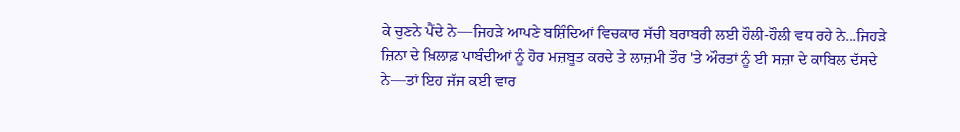ਕੇ ਚੁਣਨੇ ਪੈਂਦੇ ਨੇ—ਜਿਹੜੇ ਆਪਣੇ ਬਸ਼ਿੰਦਿਆਂ ਵਿਚਕਾਰ ਸੱਚੀ ਬਰਾਬਰੀ ਲਈ ਹੌਲੀ-ਹੌਲੀ ਵਧ ਰਹੇ ਨੇ...ਜਿਹੜੇ ਜ਼ਿਨਾ ਦੇ ਖ਼ਿਲਾਫ਼ ਪਾਬੰਦੀਆਂ ਨੂੰ ਹੋਰ ਮਜ਼ਬੂਤ ਕਰਦੇ ਤੇ ਲਾਜ਼ਮੀ ਤੌਰ 'ਤੇ ਔਰਤਾਂ ਨੂੰ ਈ ਸਜ਼ਾ ਦੇ ਕਾਬਿਲ ਦੱਸਦੇ ਨੇ—ਤਾਂ ਇਹ ਜੱਜ ਕਈ ਵਾਰ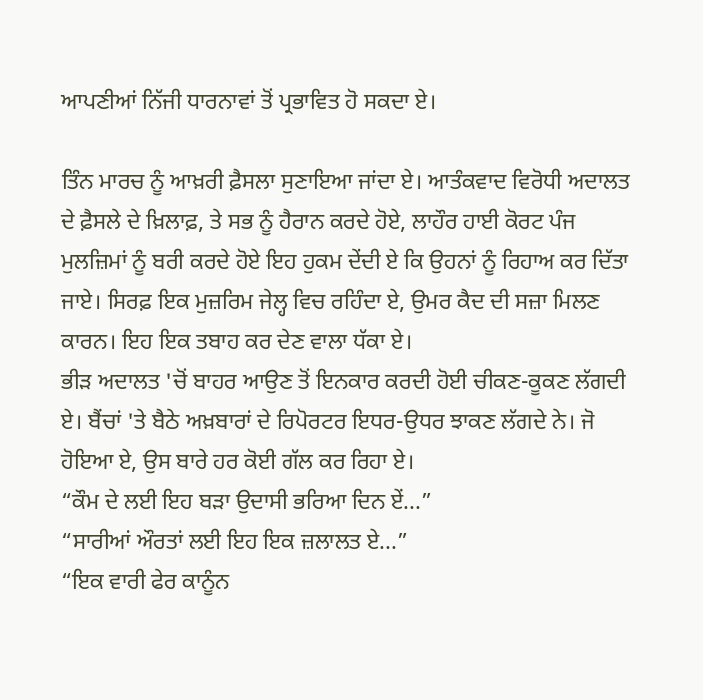ਆਪਣੀਆਂ ਨਿੱਜੀ ਧਾਰਨਾਵਾਂ ਤੋਂ ਪ੍ਰਭਾਵਿਤ ਹੋ ਸਕਦਾ ਏ।

ਤਿੰਨ ਮਾਰਚ ਨੂੰ ਆਖ਼ਰੀ ਫ਼ੈਸਲਾ ਸੁਣਾਇਆ ਜਾਂਦਾ ਏ। ਆਤੰਕਵਾਦ ਵਿਰੋਧੀ ਅਦਾਲਤ ਦੇ ਫ਼ੈਸਲੇ ਦੇ ਖ਼ਿਲਾਫ਼, ਤੇ ਸਭ ਨੂੰ ਹੈਰਾਨ ਕਰਦੇ ਹੋਏ, ਲਾਹੌਰ ਹਾਈ ਕੋਰਟ ਪੰਜ ਮੁਲਜ਼ਿਮਾਂ ਨੂੰ ਬਰੀ ਕਰਦੇ ਹੋਏ ਇਹ ਹੁਕਮ ਦੇਂਦੀ ਏ ਕਿ ਉਹਨਾਂ ਨੂੰ ਰਿਹਾਅ ਕਰ ਦਿੱਤਾ ਜਾਏ। ਸਿਰਫ਼ ਇਕ ਮੁਜ਼ਰਿਮ ਜੇਲ੍ਹ ਵਿਚ ਰਹਿੰਦਾ ਏ, ਉਮਰ ਕੈਦ ਦੀ ਸਜ਼ਾ ਮਿਲਣ ਕਾਰਨ। ਇਹ ਇਕ ਤਬਾਹ ਕਰ ਦੇਣ ਵਾਲਾ ਧੱਕਾ ਏ।
ਭੀੜ ਅਦਾਲਤ 'ਚੋਂ ਬਾਹਰ ਆਉਣ ਤੋਂ ਇਨਕਾਰ ਕਰਦੀ ਹੋਈ ਚੀਕਣ-ਕੂਕਣ ਲੱਗਦੀ ਏ। ਬੈਂਚਾਂ 'ਤੇ ਬੈਠੇ ਅਖ਼ਬਾਰਾਂ ਦੇ ਰਿਪੋਰਟਰ ਇਧਰ-ਉਧਰ ਝਾਕਣ ਲੱਗਦੇ ਨੇ। ਜੋ ਹੋਇਆ ਏ, ਉਸ ਬਾਰੇ ਹਰ ਕੋਈ ਗੱਲ ਕਰ ਰਿਹਾ ਏ।
“ਕੌਮ ਦੇ ਲਈ ਇਹ ਬੜਾ ਉਦਾਸੀ ਭਰਿਆ ਦਿਨ ਏਂ...”
“ਸਾਰੀਆਂ ਔਰਤਾਂ ਲਈ ਇਹ ਇਕ ਜ਼ਲਾਲਤ ਏ...”
“ਇਕ ਵਾਰੀ ਫੇਰ ਕਾਨੂੰਨ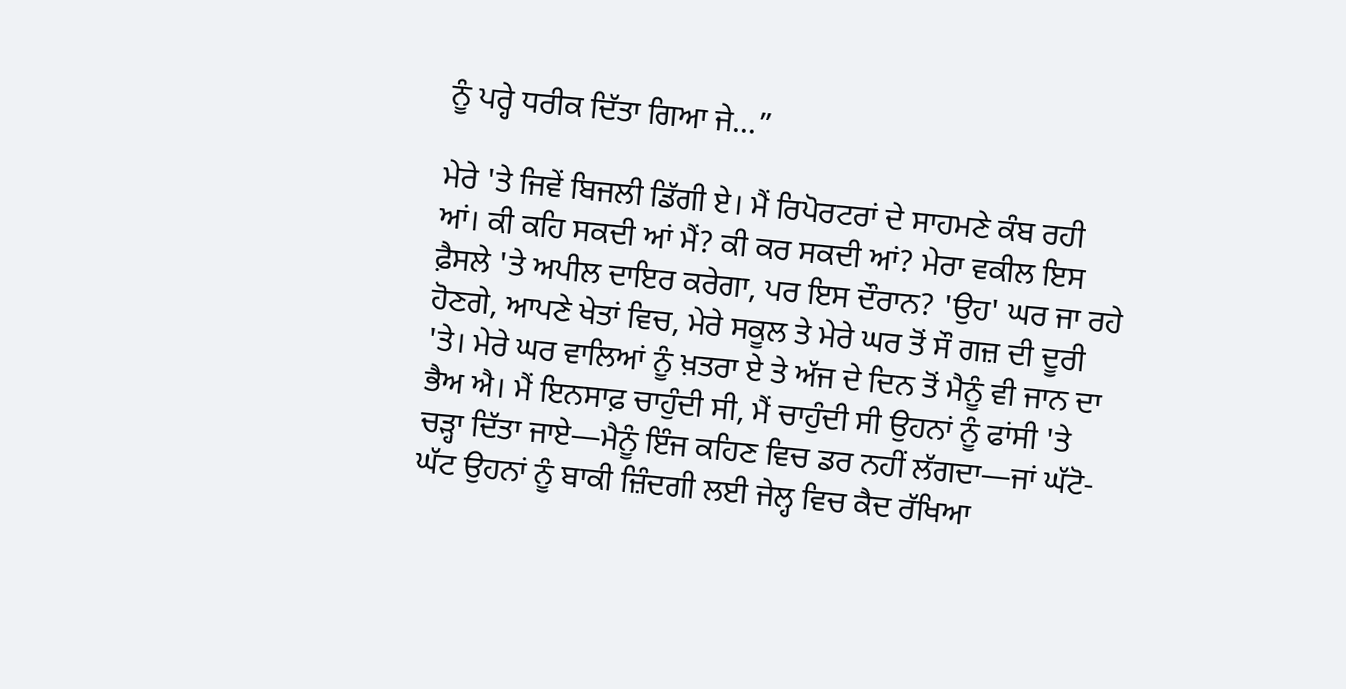ਨੂੰ ਪਰ੍ਹੇ ਧਰੀਕ ਦਿੱਤਾ ਗਿਆ ਜੇ...”

ਮੇਰੇ 'ਤੇ ਜਿਵੇਂ ਬਿਜਲੀ ਡਿੱਗੀ ਏ। ਮੈਂ ਰਿਪੋਰਟਰਾਂ ਦੇ ਸਾਹਮਣੇ ਕੰਬ ਰਹੀ ਆਂ। ਕੀ ਕਹਿ ਸਕਦੀ ਆਂ ਮੈਂ? ਕੀ ਕਰ ਸਕਦੀ ਆਂ? ਮੇਰਾ ਵਕੀਲ ਇਸ ਫ਼ੈਸਲੇ 'ਤੇ ਅਪੀਲ ਦਾਇਰ ਕਰੇਗਾ, ਪਰ ਇਸ ਦੌਰਾਨ? 'ਉਹ' ਘਰ ਜਾ ਰਹੇ ਹੋਣਗੇ, ਆਪਣੇ ਖੇਤਾਂ ਵਿਚ, ਮੇਰੇ ਸਕੂਲ ਤੇ ਮੇਰੇ ਘਰ ਤੋਂ ਸੌ ਗਜ਼ ਦੀ ਦੂਰੀ 'ਤੇ। ਮੇਰੇ ਘਰ ਵਾਲਿਆਂ ਨੂੰ ਖ਼ਤਰਾ ਏ ਤੇ ਅੱਜ ਦੇ ਦਿਨ ਤੋਂ ਮੈਨੂੰ ਵੀ ਜਾਨ ਦਾ ਭੈਅ ਐ। ਮੈਂ ਇਨਸਾਫ਼ ਚਾਹੁੰਦੀ ਸੀ, ਮੈਂ ਚਾਹੁੰਦੀ ਸੀ ਉਹਨਾਂ ਨੂੰ ਫਾਂਸੀ 'ਤੇ ਚੜ੍ਹਾ ਦਿੱਤਾ ਜਾਏ—ਮੈਨੂੰ ਇੰਜ ਕਹਿਣ ਵਿਚ ਡਰ ਨਹੀਂ ਲੱਗਦਾ—ਜਾਂ ਘੱਟੋ-ਘੱਟ ਉਹਨਾਂ ਨੂੰ ਬਾਕੀ ਜ਼ਿੰਦਗੀ ਲਈ ਜੇਲ੍ਹ ਵਿਚ ਕੈਦ ਰੱਖਿਆ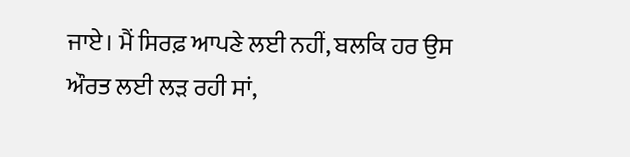ਜਾਏ। ਮੈਂ ਸਿਰਫ਼ ਆਪਣੇ ਲਈ ਨਹੀਂ, ਬਲਕਿ ਹਰ ਉਸ ਔਰਤ ਲਈ ਲੜ ਰਹੀ ਸਾਂ,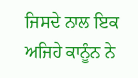ਜਿਸਦੇ ਨਾਲ ਇਕ ਅਜਿਹੇ ਕਾਨੂੰਨ ਨੇ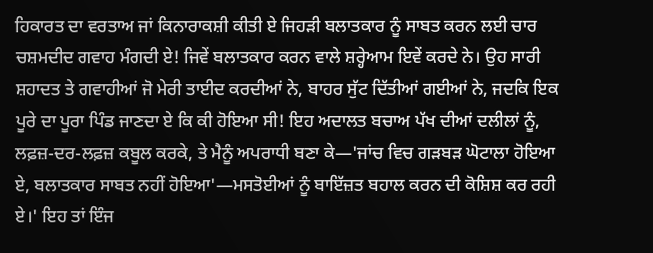ਹਿਕਾਰਤ ਦਾ ਵਰਤਾਅ ਜਾਂ ਕਿਨਾਰਾਕਸ਼ੀ ਕੀਤੀ ਏ ਜਿਹੜੀ ਬਲਾਤਕਾਰ ਨੂੰ ਸਾਬਤ ਕਰਨ ਲਈ ਚਾਰ ਚਸ਼ਮਦੀਦ ਗਵਾਹ ਮੰਗਦੀ ਏ! ਜਿਵੇਂ ਬਲਾਤਕਾਰ ਕਰਨ ਵਾਲੇ ਸ਼ਰ੍ਹੇਆਮ ਇਵੇਂ ਕਰਦੇ ਨੇ। ਉਹ ਸਾਰੀ ਸ਼ਹਾਦਤ ਤੇ ਗਵਾਹੀਆਂ ਜੋ ਮੇਰੀ ਤਾਈਦ ਕਰਦੀਆਂ ਨੇ, ਬਾਹਰ ਸੁੱਟ ਦਿੱਤੀਆਂ ਗਈਆਂ ਨੇ, ਜਦਕਿ ਇਕ ਪੂਰੇ ਦਾ ਪੂਰਾ ਪਿੰਡ ਜਾਣਦਾ ਏ ਕਿ ਕੀ ਹੋਇਆ ਸੀ! ਇਹ ਅਦਾਲਤ ਬਚਾਅ ਪੱਖ ਦੀਆਂ ਦਲੀਲਾਂ ਨੂੰ, ਲਫ਼ਜ਼-ਦਰ-ਲਫ਼ਜ਼ ਕਬੂਲ ਕਰਕੇ, ਤੇ ਮੈਨੂੰ ਅਪਰਾਧੀ ਬਣਾ ਕੇ—'ਜਾਂਚ ਵਿਚ ਗੜਬੜ ਘੋਟਾਲਾ ਹੋਇਆ ਏ, ਬਲਾਤਕਾਰ ਸਾਬਤ ਨਹੀਂ ਹੋਇਆ'—ਮਸਤੋਈਆਂ ਨੂੰ ਬਾਇੱਜ਼ਤ ਬਹਾਲ ਕਰਨ ਦੀ ਕੋਸ਼ਿਸ਼ ਕਰ ਰਹੀ ਏ।' ਇਹ ਤਾਂ ਇੰਜ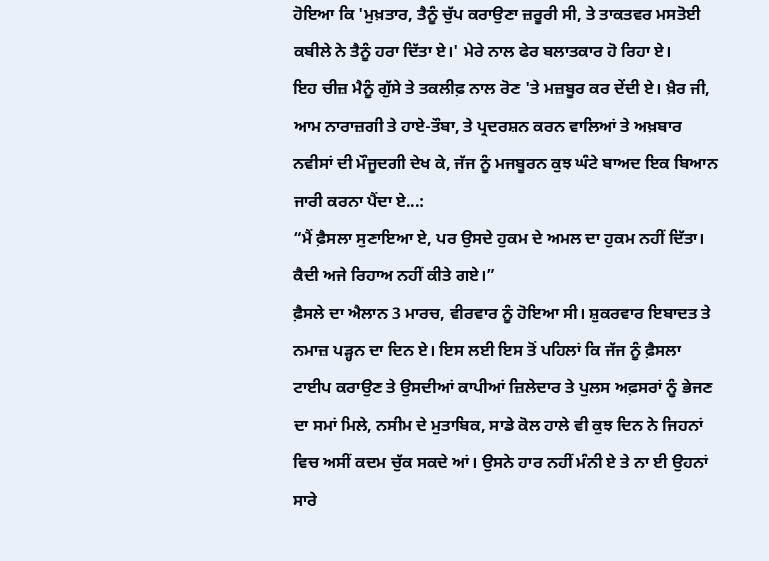ਹੋਇਆ ਕਿ 'ਮੁਖ਼ਤਾਰ, ਤੈਨੂੰ ਚੁੱਪ ਕਰਾਉਣਾ ਜ਼ਰੂਰੀ ਸੀ, ਤੇ ਤਾਕਤਵਰ ਮਸਤੋਈ ਕਬੀਲੇ ਨੇ ਤੈਨੂੰ ਹਰਾ ਦਿੱਤਾ ਏ।' ਮੇਰੇ ਨਾਲ ਫੇਰ ਬਲਾਤਕਾਰ ਹੋ ਰਿਹਾ ਏ।
ਇਹ ਚੀਜ਼ ਮੈਨੂੰ ਗੁੱਸੇ ਤੇ ਤਕਲੀਫ਼ ਨਾਲ ਰੋਣ 'ਤੇ ਮਜ਼ਬੂਰ ਕਰ ਦੇਂਦੀ ਏ। ਖ਼ੈਰ ਜੀ, ਆਮ ਨਾਰਾਜ਼ਗੀ ਤੇ ਹਾਏ-ਤੌਬਾ, ਤੇ ਪ੍ਰਦਰਸ਼ਨ ਕਰਨ ਵਾਲਿਆਂ ਤੇ ਅਖ਼ਬਾਰ ਨਵੀਸਾਂ ਦੀ ਮੌਜੂਦਗੀ ਦੇਖ ਕੇ, ਜੱਜ ਨੂੰ ਮਜਬੂਰਨ ਕੁਝ ਘੰਟੇ ਬਾਅਦ ਇਕ ਬਿਆਨ ਜਾਰੀ ਕਰਨਾ ਪੈਂਦਾ ਏ...:
“ਮੈਂ ਫ਼ੈਸਲਾ ਸੁਣਾਇਆ ਏ, ਪਰ ਉਸਦੇ ਹੁਕਮ ਦੇ ਅਮਲ ਦਾ ਹੁਕਮ ਨਹੀਂ ਦਿੱਤਾ। ਕੈਦੀ ਅਜੇ ਰਿਹਾਅ ਨਹੀਂ ਕੀਤੇ ਗਏ।”
ਫ਼ੈਸਲੇ ਦਾ ਐਲਾਨ 3 ਮਾਰਚ, ਵੀਰਵਾਰ ਨੂੰ ਹੋਇਆ ਸੀ। ਸ਼ੁਕਰਵਾਰ ਇਬਾਦਤ ਤੇ ਨਮਾਜ਼ ਪੜ੍ਹਨ ਦਾ ਦਿਨ ਏ। ਇਸ ਲਈ ਇਸ ਤੋਂ ਪਹਿਲਾਂ ਕਿ ਜੱਜ ਨੂੰ ਫ਼ੈਸਲਾ ਟਾਈਪ ਕਰਾਉਣ ਤੇ ਉਸਦੀਆਂ ਕਾਪੀਆਂ ਜ਼ਿਲੇਦਾਰ ਤੇ ਪੁਲਸ ਅਫ਼ਸਰਾਂ ਨੂੰ ਭੇਜਣ ਦਾ ਸਮਾਂ ਮਿਲੇ, ਨਸੀਮ ਦੇ ਮੁਤਾਬਿਕ, ਸਾਡੇ ਕੋਲ ਹਾਲੇ ਵੀ ਕੁਝ ਦਿਨ ਨੇ ਜਿਹਨਾਂ ਵਿਚ ਅਸੀਂ ਕਦਮ ਚੁੱਕ ਸਕਦੇ ਆਂ। ਉਸਨੇ ਹਾਰ ਨਹੀਂ ਮੰਨੀ ਏ ਤੇ ਨਾ ਈ ਉਹਨਾਂ ਸਾਰੇ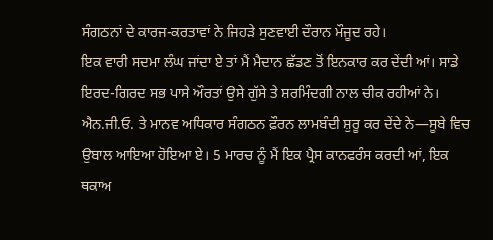ਸੰਗਠਨਾਂ ਦੇ ਕਾਰਜ-ਕਰਤਾਵਾਂ ਨੇ ਜਿਹੜੇ ਸੁਣਵਾਈ ਦੌਰਾਨ ਮੌਜੂਦ ਰਹੇ।
ਇਕ ਵਾਰੀ ਸਦਮਾ ਲੰਘ ਜਾਂਦਾ ਏ ਤਾਂ ਮੈਂ ਮੈਦਾਨ ਛੱਡਣ ਤੋਂ ਇਨਕਾਰ ਕਰ ਦੇਂਦੀ ਆਂ। ਸਾਡੇ ਇਰਦ-ਗਿਰਦ ਸਭ ਪਾਸੇ ਔਰਤਾਂ ਉਸੇ ਗੁੱਸੇ ਤੇ ਸ਼ਰਮਿੰਦਗੀ ਨਾਲ ਚੀਕ ਰਹੀਆਂ ਨੇ। ਐਨ.ਜੀ.ਓ. ਤੇ ਮਾਨਵ ਅਧਿਕਾਰ ਸੰਗਠਨ ਫ਼ੌਰਨ ਲਾਮਬੰਦੀ ਸ਼ੁਰੂ ਕਰ ਦੇਂਦੇ ਨੇ—ਸੂਬੇ ਵਿਚ ਉਬਾਲ ਆਇਆ ਹੋਇਆ ਏ। 5 ਮਾਰਚ ਨੂੰ ਮੈਂ ਇਕ ਪ੍ਰੈਸ ਕਾਨਫਰੰਸ ਕਰਦੀ ਆਂ, ਇਕ ਥਕਾਅ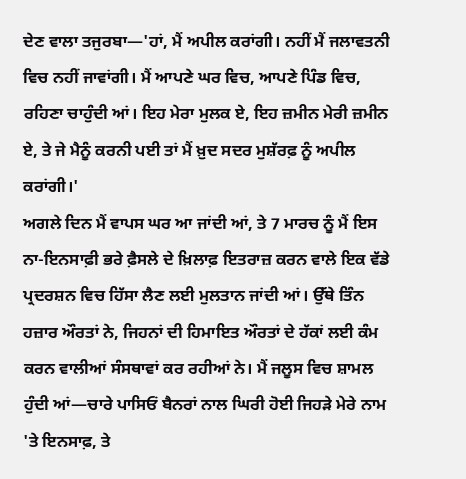ਦੇਣ ਵਾਲਾ ਤਜੁਰਬਾ—'ਹਾਂ, ਮੈਂ ਅਪੀਲ ਕਰਾਂਗੀ। ਨਹੀਂ ਮੈਂ ਜਲਾਵਤਨੀ ਵਿਚ ਨਹੀਂ ਜਾਵਾਂਗੀ। ਮੈਂ ਆਪਣੇ ਘਰ ਵਿਚ, ਆਪਣੇ ਪਿੰਡ ਵਿਚ, ਰਹਿਣਾ ਚਾਹੁੰਦੀ ਆਂ। ਇਹ ਮੇਰਾ ਮੁਲਕ ਏ, ਇਹ ਜ਼ਮੀਨ ਮੇਰੀ ਜ਼ਮੀਨ ਏ, ਤੇ ਜੇ ਮੈਨੂੰ ਕਰਨੀ ਪਈ ਤਾਂ ਮੈਂ ਖ਼ੁਦ ਸਦਰ ਮੁਸ਼ੱਰਫ਼ ਨੂੰ ਅਪੀਲ ਕਰਾਂਗੀ।'
ਅਗਲੇ ਦਿਨ ਮੈਂ ਵਾਪਸ ਘਰ ਆ ਜਾਂਦੀ ਆਂ, ਤੇ 7 ਮਾਰਚ ਨੂੰ ਮੈਂ ਇਸ ਨਾ-ਇਨਸਾਫ਼ੀ ਭਰੇ ਫ਼ੈਸਲੇ ਦੇ ਖ਼ਿਲਾਫ਼ ਇਤਰਾਜ਼ ਕਰਨ ਵਾਲੇ ਇਕ ਵੱਡੇ ਪ੍ਰਦਰਸ਼ਨ ਵਿਚ ਹਿੱਸਾ ਲੈਣ ਲਈ ਮੁਲਤਾਨ ਜਾਂਦੀ ਆਂ। ਉੱਥੇ ਤਿੰਨ ਹਜ਼ਾਰ ਔਰਤਾਂ ਨੇ, ਜਿਹਨਾਂ ਦੀ ਹਿਮਾਇਤ ਔਰਤਾਂ ਦੇ ਹੱਕਾਂ ਲਈ ਕੰਮ ਕਰਨ ਵਾਲੀਆਂ ਸੰਸਥਾਵਾਂ ਕਰ ਰਹੀਆਂ ਨੇ। ਮੈਂ ਜਲੂਸ ਵਿਚ ਸ਼ਾਮਲ ਹੁੰਦੀ ਆਂ—ਚਾਰੇ ਪਾਸਿਓਂ ਬੈਨਰਾਂ ਨਾਲ ਘਿਰੀ ਹੋਈ ਜਿਹੜੇ ਮੇਰੇ ਨਾਮ 'ਤੇ ਇਨਸਾਫ਼, ਤੇ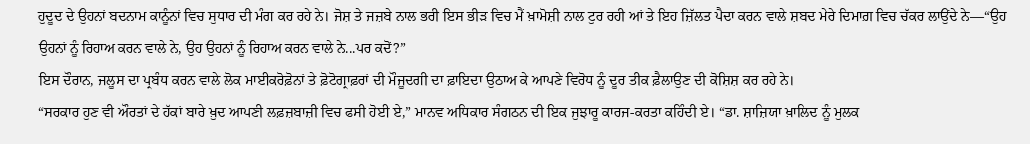ਹੁਦੂਦ ਦੇ ਉਹਨਾਂ ਬਦਨਾਮ ਕਾਨੂੰਨਾਂ ਵਿਚ ਸੁਧਾਰ ਦੀ ਮੰਗ ਕਰ ਰਹੇ ਨੇ। ਜੋਸ਼ ਤੇ ਜਜ਼ਬੇ ਨਾਲ ਭਰੀ ਇਸ ਭੀੜ ਵਿਚ ਮੈਂ ਖ਼ਾਮੋਸ਼ੀ ਨਾਲ ਟੁਰ ਰਹੀ ਆਂ ਤੇ ਇਹ ਜ਼ਿੱਲਤ ਪੈਦਾ ਕਰਨ ਵਾਲੇ ਸ਼ਬਦ ਮੇਰੇ ਦਿਮਾਗ਼ ਵਿਚ ਚੱਕਰ ਲਾਉਂਦੇ ਨੇ—“ਉਹ ਉਹਨਾਂ ਨੂੰ ਰਿਹਾਅ ਕਰਨ ਵਾਲੇ ਨੇ, ਉਹ ਉਹਨਾਂ ਨੂੰ ਰਿਹਾਅ ਕਰਨ ਵਾਲੇ ਨੇ...ਪਰ ਕਦੋਂ?”
ਇਸ ਦੌਰਾਨ, ਜਲੂਸ ਦਾ ਪ੍ਰਬੰਧ ਕਰਨ ਵਾਲੇ ਲੋਕ ਮਾਈਕਰੋਫ਼ੋਨਾਂ ਤੇ ਫ਼ੋਟੋਗ੍ਰਾਫ਼ਰਾਂ ਦੀ ਮੌਜੂਦਗੀ ਦਾ ਫ਼ਾਇਦਾ ਉਠਾਅ ਕੇ ਆਪਣੇ ਵਿਰੋਧ ਨੂੰ ਦੂਰ ਤੀਕ ਫ਼ੈਲਾਉਣ ਦੀ ਕੋਸ਼ਿਸ਼ ਕਰ ਰਹੇ ਨੇ।
“ਸਰਕਾਰ ਹੁਣ ਵੀ ਔਰਤਾਂ ਦੇ ਹੱਕਾਂ ਬਾਰੇ ਖ਼ੁਦ ਆਪਣੀ ਲਫ਼ਜ਼ਬਾਜ਼ੀ ਵਿਚ ਫਸੀ ਹੋਈ ਏ,” ਮਾਨਵ ਅਧਿਕਾਰ ਸੰਗਠਨ ਦੀ ਇਕ ਜੁਝਾਰੂ ਕਾਰਜ-ਕਰਤਾ ਕਹਿੰਦੀ ਏ। “ਡਾ. ਸ਼ਾਜ਼ਿਯਾ ਖ਼ਾਲਿਦ ਨੂੰ ਮੁਲਕ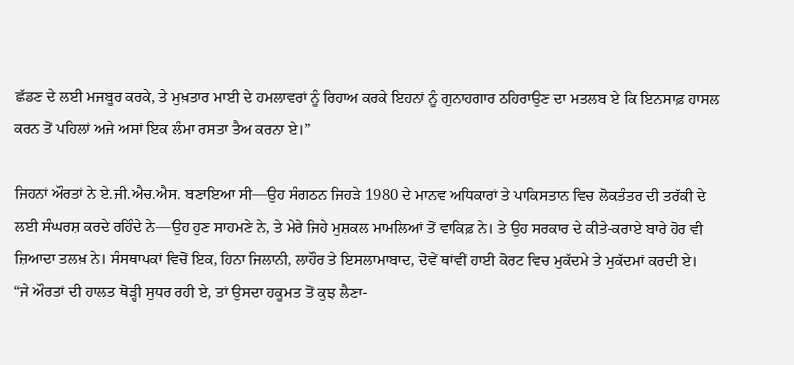ਛੱਡਣ ਦੇ ਲਈ ਮਜਬੂਰ ਕਰਕੇ, ਤੇ ਮੁਖ਼ਤਾਰ ਮਾਈ ਦੇ ਹਮਲਾਵਰਾਂ ਨੂੰ ਰਿਹਾਅ ਕਰਕੇ ਇਹਨਾਂ ਨੂੰ ਗੁਨਾਹਗਾਰ ਠਹਿਰਾਉਣ ਦਾ ਮਤਲਬ ਏ ਕਿ ਇਨਸਾਫ਼ ਹਾਸਲ ਕਰਨ ਤੋਂ ਪਹਿਲਾਂ ਅਜੇ ਅਸਾਂ ਇਕ ਲੰਮਾ ਰਸਤਾ ਤੈਅ ਕਰਨਾ ਏ।”

ਜਿਹਨਾਂ ਔਰਤਾਂ ਨੇ ਏ.ਜੀ.ਐਚ.ਐਸ. ਬਣਾਇਆ ਸੀ—ਉਹ ਸੰਗਠਨ ਜਿਹੜੇ 1980 ਦੇ ਮਾਨਵ ਅਧਿਕਾਰਾਂ ਤੇ ਪਾਕਿਸਤਾਨ ਵਿਚ ਲੋਕਤੰਤਰ ਦੀ ਤਰੱਕੀ ਦੇ ਲਈ ਸੰਘਰਸ਼ ਕਰਦੇ ਰਹਿੰਦੇ ਨੇ—ਉਹ ਹੁਣ ਸਾਹਮਣੇ ਨੇ, ਤੇ ਮੇਰੇ ਜਿਹੇ ਮੁਸ਼ਕਲ ਮਾਮਲਿਆਂ ਤੋਂ ਵਾਕਿਫ਼ ਨੇ। ਤੇ ਉਹ ਸਰਕਾਰ ਦੇ ਕੀਤੇ-ਕਰਾਏ ਬਾਰੇ ਹੋਰ ਵੀ ਜ਼ਿਆਦਾ ਤਲਖ਼ ਨੇ। ਸੰਸਥਾਪਕਾਂ ਵਿਚੋਂ ਇਕ, ਹਿਨਾ ਜਿਲਾਨੀ, ਲਾਹੌਰ ਤੇ ਇਸਲਾਮਾਬਾਦ, ਦੋਵੇਂ ਥਾਂਵੀਂ ਹਾਈ ਕੋਰਟ ਵਿਚ ਮੁਕੱਦਮੇ ਤੇ ਮੁਕੱਦਮਾਂ ਕਰਦੀ ਏ।
“ਜੇ ਔਰਤਾਂ ਦੀ ਹਾਲਤ ਥੋੜ੍ਹੀ ਸੁਧਰ ਰਹੀ ਏ, ਤਾਂ ਉਸਦਾ ਹਕੂਮਤ ਤੋਂ ਕੁਝ ਲੈਣਾ-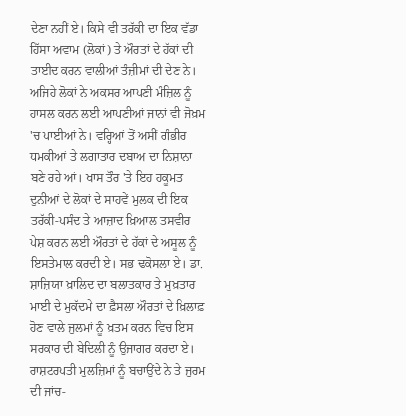ਦੇਣਾ ਨਹੀਂ ਏ। ਕਿਸੇ ਵੀ ਤਰੱਕੀ ਦਾ ਇਕ ਵੱਡਾ ਹਿੱਸਾ ਅਵਾਮ (ਲੋਕਾਂ) ਤੇ ਔਰਤਾਂ ਦੇ ਹੱਕਾਂ ਦੀ ਤਾਈਦ ਕਰਨ ਵਾਲੀਆਂ ਤੰਜ਼ੀਮਾਂ ਦੀ ਦੇਣ ਨੇ। ਅਜਿਹੇ ਲੋਕਾਂ ਨੇ ਅਕਸਰ ਆਪਣੀ ਮੰਜ਼ਿਲ ਨੂੰ ਹਾਸਲ ਕਰਨ ਲਈ ਆਪਣੀਆਂ ਜਾਨਾਂ ਵੀ ਜੋਖ਼ਮ 'ਚ ਪਾਈਆਂ ਨੇ। ਵਰ੍ਹਿਆਂ ਤੋਂ ਅਸੀਂ ਗੰਭੀਰ ਧਮਕੀਆਂ ਤੇ ਲਗਾਤਾਰ ਦਬਾਅ ਦਾ ਨਿਸ਼ਾਨਾ ਬਣੇ ਰਹੇ ਆਂ। ਖਾਸ ਤੌਰ 'ਤੇ ਇਹ ਹਕੂਮਤ ਦੁਨੀਆਂ ਦੇ ਲੋਕਾਂ ਦੇ ਸਾਹਵੇਂ ਮੁਲਕ ਦੀ ਇਕ ਤਰੱਕੀ-ਪਸੰਦ ਤੇ ਆਜ਼ਾਦ ਖ਼ਿਆਲ ਤਸਵੀਰ ਪੇਸ਼ ਕਰਨ ਲਈ ਔਰਤਾਂ ਦੇ ਹੱਕਾਂ ਦੇ ਅਸੂਲ ਨੂੰ ਇਸਤੇਮਾਲ ਕਰਦੀ ਏ। ਸਭ ਢਕੋਸਲਾ ਏ। ਡਾ. ਸ਼ਾਜ਼ਿਯਾ ਖ਼ਾਲਿਦ ਦਾ ਬਲਾਤਕਾਰ ਤੇ ਮੁਖ਼ਤਾਰ ਮਾਈ ਦੇ ਮੁਕੱਦਮੇ ਦਾ ਫ਼ੈਸਲਾ ਔਰਤਾਂ ਦੇ ਖ਼ਿਲਾਫ਼ ਹੋਣ ਵਾਲੇ ਜੁਲਮਾਂ ਨੂੰ ਖ਼ਤਮ ਕਰਨ ਵਿਚ ਇਸ ਸਰਕਾਰ ਦੀ ਬੇਦਿਲੀ ਨੂੰ ਉਜਾਗਰ ਕਰਦਾ ਏ। ਰਾਸ਼ਟਰਪਤੀ ਮੁਲਜ਼ਿਮਾਂ ਨੂੰ ਬਚਾਉਂਦੇ ਨੇ ਤੇ ਜੁਰਮ ਦੀ ਜਾਂਚ-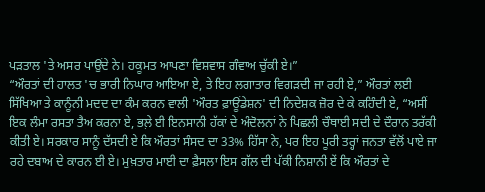ਪੜਤਾਲ 'ਤੇ ਅਸਰ ਪਾਉਂਦੇ ਨੇ। ਹਕੂਮਤ ਆਪਣਾ ਵਿਸ਼ਵਾਸ ਗੰਵਾਅ ਚੁੱਕੀ ਏ।”
“ਔਰਤਾਂ ਦੀ ਹਾਲਤ 'ਚ ਭਾਰੀ ਨਿਘਾਰ ਆਇਆ ਏ, ਤੇ ਇਹ ਲਗਾਤਾਰ ਵਿਗੜਦੀ ਜਾ ਰਹੀ ਏ,” ਔਰਤਾਂ ਲਈ ਸਿੱਖਿਆ ਤੇ ਕਾਨੂੰਨੀ ਮਦਦ ਦਾ ਕੰਮ ਕਰਨ ਵਾਲੀ 'ਔਰਤ ਫ਼ਾਊਂਡੇਸ਼ਨ' ਦੀ ਨਿਦੇਸ਼ਕ ਜ਼ੋਰ ਦੇ ਕੇ ਕਹਿੰਦੀ ਏ, “ਅਸੀਂ ਇਕ ਲੰਮਾ ਰਸਤਾ ਤੈਅ ਕਰਨਾ ਏ, ਭਲ਼ੇ ਈ ਇਨਸਾਨੀ ਹੱਕਾਂ ਦੇ ਅੰਦੋਲਨਾਂ ਨੇ ਪਿਛਲੀ ਚੌਥਾਈ ਸਦੀ ਦੇ ਦੌਰਾਨ ਤਰੱਕੀ ਕੀਤੀ ਏ। ਸਰਕਾਰ ਸਾਨੂੰ ਦੱਸਦੀ ਏ ਕਿ ਔਰਤਾਂ ਸੰਸਦ ਦਾ 33% ਹਿੱਸਾ ਨੇ, ਪਰ ਇਹ ਪੂਰੀ ਤਰ੍ਹਾਂ ਜਨਤਾ ਵੱਲੋਂ ਪਾਏ ਜਾ ਰਹੇ ਦਬਾਅ ਦੇ ਕਾਰਨ ਈ ਏ। ਮੁਖ਼ਤਾਰ ਮਾਈ ਦਾ ਫ਼ੈਸਲਾ ਇਸ ਗੱਲ ਦੀ ਪੱਕੀ ਨਿਸ਼ਾਨੀ ਏਂ ਕਿ ਔਰਤਾਂ ਦੇ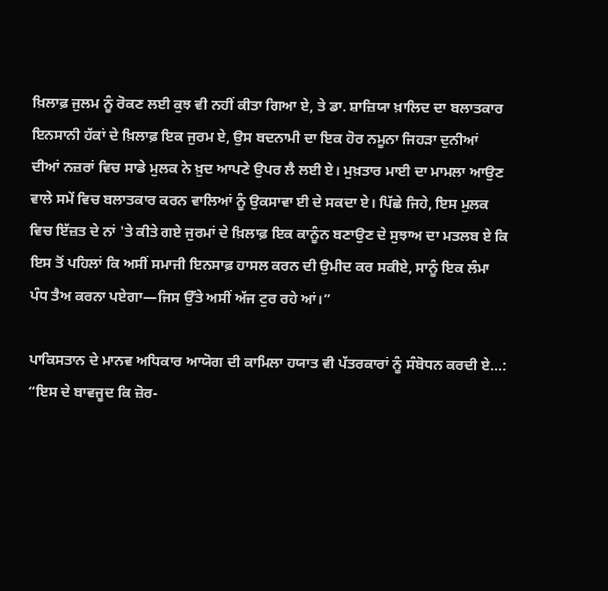ਖ਼ਿਲਾਫ਼ ਜੁਲਮ ਨੂੰ ਰੋਕਣ ਲਈ ਕੁਝ ਵੀ ਨਹੀਂ ਕੀਤਾ ਗਿਆ ਏ, ਤੇ ਡਾ. ਸ਼ਾਜ਼ਿਯਾ ਖ਼ਾਲਿਦ ਦਾ ਬਲਾਤਕਾਰ ਇਨਸਾਨੀ ਹੱਕਾਂ ਦੇ ਖ਼ਿਲਾਫ਼ ਇਕ ਜੁਰਮ ਏ, ਉਸ ਬਦਨਾਮੀ ਦਾ ਇਕ ਹੋਰ ਨਮੂਨਾ ਜਿਹੜਾ ਦੁਨੀਆਂ ਦੀਆਂ ਨਜ਼ਰਾਂ ਵਿਚ ਸਾਡੇ ਮੁਲਕ ਨੇ ਖ਼ੁਦ ਆਪਣੇ ਉਪਰ ਲੈ ਲਈ ਏ। ਮੁਖ਼ਤਾਰ ਮਾਈ ਦਾ ਮਾਮਲਾ ਆਉਣ ਵਾਲੇ ਸਮੇਂ ਵਿਚ ਬਲਾਤਕਾਰ ਕਰਨ ਵਾਲਿਆਂ ਨੂੰ ਉਕਸਾਵਾ ਈ ਦੇ ਸਕਦਾ ਏ। ਪਿੱਛੇ ਜਿਹੇ, ਇਸ ਮੁਲਕ ਵਿਚ ਇੱਜ਼ਤ ਦੇ ਨਾਂ 'ਤੇ ਕੀਤੇ ਗਏ ਜੁਰਮਾਂ ਦੇ ਖ਼ਿਲਾਫ਼ ਇਕ ਕਾਨੂੰਨ ਬਣਾਉਣ ਦੇ ਸੁਝਾਅ ਦਾ ਮਤਲਬ ਏ ਕਿ ਇਸ ਤੋਂ ਪਹਿਲਾਂ ਕਿ ਅਸੀਂ ਸਮਾਜੀ ਇਨਸਾਫ਼ ਹਾਸਲ ਕਰਨ ਦੀ ਉਮੀਦ ਕਰ ਸਕੀਏ, ਸਾਨੂੰ ਇਕ ਲੰਮਾ ਪੰਧ ਤੈਅ ਕਰਨਾ ਪਏਗਾ—ਜਿਸ ਉੱਤੇ ਅਸੀਂ ਅੱਜ ਟੁਰ ਰਹੇ ਆਂ।”

ਪਾਕਿਸਤਾਨ ਦੇ ਮਾਨਵ ਅਧਿਕਾਰ ਆਯੋਗ ਦੀ ਕਾਮਿਲਾ ਹਯਾਤ ਵੀ ਪੱਤਰਕਾਰਾਂ ਨੂੰ ਸੰਬੋਧਨ ਕਰਦੀ ਏ...:
“ਇਸ ਦੇ ਬਾਵਜੂਦ ਕਿ ਜ਼ੋਰ-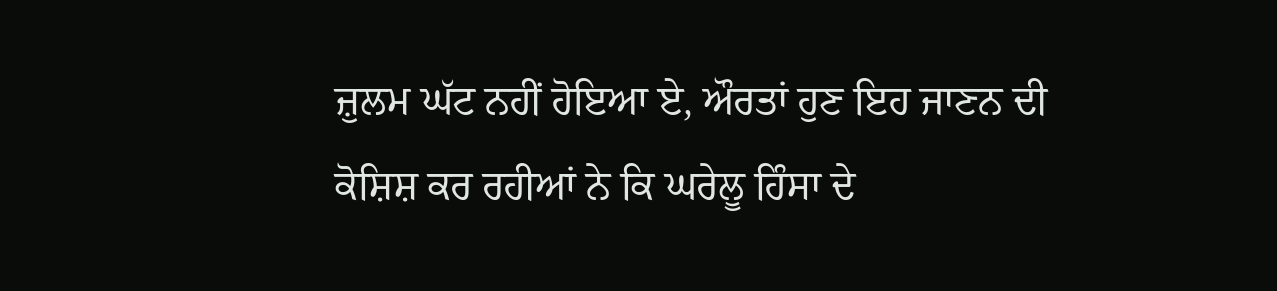ਜ਼ੁਲਮ ਘੱਟ ਨਹੀਂ ਹੋਇਆ ਏ, ਔਰਤਾਂ ਹੁਣ ਇਹ ਜਾਣਨ ਦੀ ਕੋਸ਼ਿਸ਼ ਕਰ ਰਹੀਆਂ ਨੇ ਕਿ ਘਰੇਲੂ ਹਿੰਸਾ ਦੇ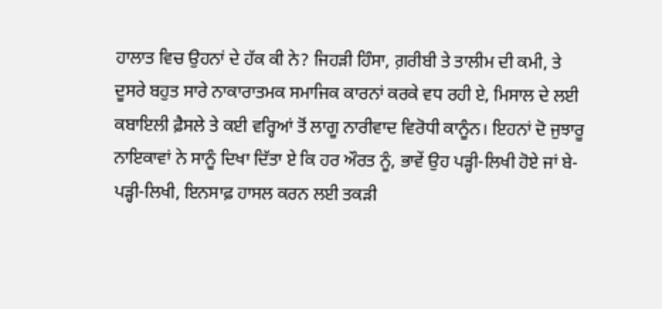ਹਾਲਾਤ ਵਿਚ ਉਹਨਾਂ ਦੇ ਹੱਕ ਕੀ ਨੇ? ਜਿਹੜੀ ਹਿੰਸਾ, ਗ਼ਰੀਬੀ ਤੇ ਤਾਲੀਮ ਦੀ ਕਮੀ, ਤੇ ਦੂਸਰੇ ਬਹੁਤ ਸਾਰੇ ਨਾਕਾਰਾਤਮਕ ਸਮਾਜਿਕ ਕਾਰਨਾਂ ਕਰਕੇ ਵਧ ਰਹੀ ਏ, ਮਿਸਾਲ ਦੇ ਲਈ ਕਬਾਇਲੀ ਫ਼ੈਸਲੇ ਤੇ ਕਈ ਵਰ੍ਹਿਆਂ ਤੋਂ ਲਾਗੂ ਨਾਰੀਵਾਦ ਵਿਰੋਧੀ ਕਾਨੂੰਨ। ਇਹਨਾਂ ਦੋ ਜੁਝਾਰੂ ਨਾਇਕਾਵਾਂ ਨੇ ਸਾਨੂੰ ਦਿਖਾ ਦਿੱਤਾ ਏ ਕਿ ਹਰ ਔਰਤ ਨੂੰ, ਭਾਵੇਂ ਉਹ ਪੜ੍ਹੀ-ਲਿਖੀ ਹੋਏ ਜਾਂ ਬੇ-ਪੜ੍ਹੀ-ਲਿਖੀ, ਇਨਸਾਫ਼ ਹਾਸਲ ਕਰਨ ਲਈ ਤਕੜੀ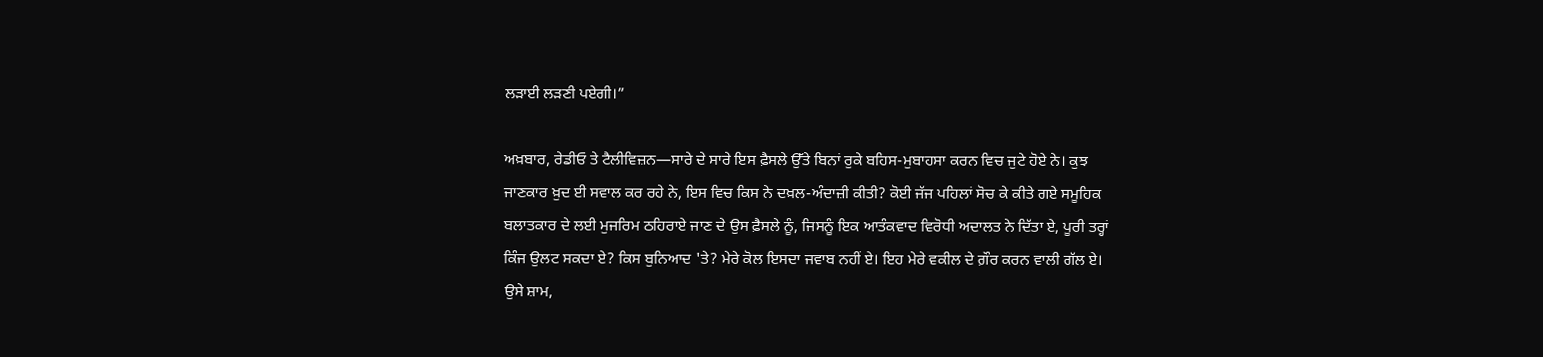ਲੜਾਈ ਲੜਣੀ ਪਏਗੀ।”

ਅਖ਼ਬਾਰ, ਰੇਡੀਓ ਤੇ ਟੈਲੀਵਿਜ਼ਨ—ਸਾਰੇ ਦੇ ਸਾਰੇ ਇਸ ਫ਼ੈਸਲੇ ਉੱਤੇ ਬਿਨਾਂ ਰੁਕੇ ਬਹਿਸ-ਮੁਬਾਹਸਾ ਕਰਨ ਵਿਚ ਜੁਟੇ ਹੋਏ ਨੇ। ਕੁਝ ਜਾਣਕਾਰ ਖ਼ੁਦ ਈ ਸਵਾਲ ਕਰ ਰਹੇ ਨੇ, ਇਸ ਵਿਚ ਕਿਸ ਨੇ ਦਖ਼ਲ-ਅੰਦਾਜ਼ੀ ਕੀਤੀ? ਕੋਈ ਜੱਜ ਪਹਿਲਾਂ ਸੋਚ ਕੇ ਕੀਤੇ ਗਏ ਸਮੂਹਿਕ ਬਲਾਤਕਾਰ ਦੇ ਲਈ ਮੁਜਰਿਮ ਠਹਿਰਾਏ ਜਾਣ ਦੇ ਉਸ ਫ਼ੈਸਲੇ ਨੂੰ, ਜਿਸਨੂੰ ਇਕ ਆਤੰਕਵਾਦ ਵਿਰੋਧੀ ਅਦਾਲਤ ਨੇ ਦਿੱਤਾ ਏ, ਪੂਰੀ ਤਰ੍ਹਾਂ ਕਿੰਜ ਉਲਟ ਸਕਦਾ ਏ? ਕਿਸ ਬੁਨਿਆਦ 'ਤੇ? ਮੇਰੇ ਕੋਲ ਇਸਦਾ ਜਵਾਬ ਨਹੀਂ ਏ। ਇਹ ਮੇਰੇ ਵਕੀਲ ਦੇ ਗ਼ੌਰ ਕਰਨ ਵਾਲੀ ਗੱਲ ਏ।
ਉਸੇ ਸ਼ਾਮ,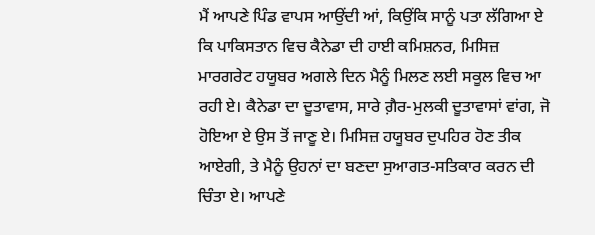ਮੈਂ ਆਪਣੇ ਪਿੰਡ ਵਾਪਸ ਆਉਂਦੀ ਆਂ, ਕਿਉਂਕਿ ਸਾਨੂੰ ਪਤਾ ਲੱਗਿਆ ਏ ਕਿ ਪਾਕਿਸਤਾਨ ਵਿਚ ਕੈਨੇਡਾ ਦੀ ਹਾਈ ਕਮਿਸ਼ਨਰ, ਮਿਸਿਜ਼ ਮਾਰਗਰੇਟ ਹਯੂਬਰ ਅਗਲੇ ਦਿਨ ਮੈਨੂੰ ਮਿਲਣ ਲਈ ਸਕੂਲ ਵਿਚ ਆ ਰਹੀ ਏ। ਕੈਨੇਡਾ ਦਾ ਦੂਤਾਵਾਸ, ਸਾਰੇ ਗ਼ੈਰ-ਮੁਲਕੀ ਦੂਤਾਵਾਸਾਂ ਵਾਂਗ, ਜੋ ਹੋਇਆ ਏ ਉਸ ਤੋਂ ਜਾਣੂ ਏ। ਮਿਸਿਜ਼ ਹਯੂਬਰ ਦੁਪਹਿਰ ਹੋਣ ਤੀਕ ਆਏਗੀ, ਤੇ ਮੈਨੂੰ ਉਹਨਾਂ ਦਾ ਬਣਦਾ ਸੁਆਗਤ-ਸਤਿਕਾਰ ਕਰਨ ਦੀ ਚਿੰਤਾ ਏ। ਆਪਣੇ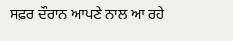ਸਫ਼ਰ ਦੌਰਾਨ ਆਪਣੇ ਨਾਲ ਆ ਰਹੇ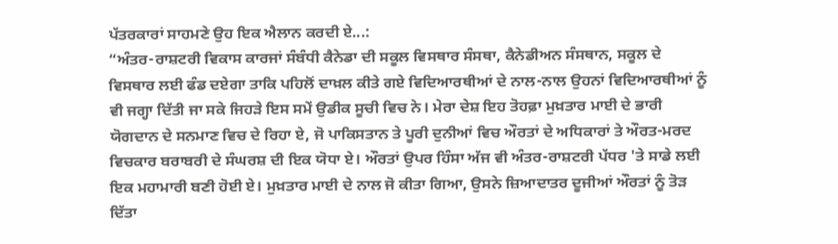ਪੱਤਰਕਾਰਾਂ ਸਾਹਮਣੇ ਉਹ ਇਕ ਐਲਾਨ ਕਰਦੀ ਏ...:
“ਅੰਤਰ-ਰਾਸ਼ਟਰੀ ਵਿਕਾਸ ਕਾਰਜਾਂ ਸੰਬੰਧੀ ਕੈਨੇਡਾ ਦੀ ਸਕੂਲ ਵਿਸਥਾਰ ਸੰਸਥਾ, ਕੈਨੇਡੀਅਨ ਸੰਸਥਾਨ, ਸਕੂਲ ਦੇ ਵਿਸਥਾਰ ਲਈ ਫੰਡ ਦਏਗਾ ਤਾਕਿ ਪਹਿਲੋਂ ਦਾਖ਼ਲ ਕੀਤੇ ਗਏ ਵਿਦਿਆਰਥੀਆਂ ਦੇ ਨਾਲ-ਨਾਲ ਉਹਨਾਂ ਵਿਦਿਆਰਥੀਆਂ ਨੂੰ ਵੀ ਜਗ੍ਹਾ ਦਿੱਤੀ ਜਾ ਸਕੇ ਜਿਹੜੇ ਇਸ ਸਮੇਂ ਉਡੀਕ ਸੂਚੀ ਵਿਚ ਨੇ। ਮੇਰਾ ਦੇਸ਼ ਇਹ ਤੋਹਫ਼ਾ ਮੁਖ਼ਤਾਰ ਮਾਈ ਦੇ ਭਾਰੀ ਯੋਗਦਾਨ ਦੇ ਸਨਮਾਣ ਵਿਚ ਦੇ ਰਿਹਾ ਏ, ਜੋ ਪਾਕਿਸਤਾਨ ਤੇ ਪੂਰੀ ਦੁਨੀਆਂ ਵਿਚ ਔਰਤਾਂ ਦੇ ਅਧਿਕਾਰਾਂ ਤੇ ਔਰਤ-ਮਰਦ ਵਿਚਕਾਰ ਬਰਾਬਰੀ ਦੇ ਸੰਘਰਸ਼ ਦੀ ਇਕ ਯੋਧਾ ਏ। ਔਰਤਾਂ ਉਪਰ ਹਿੰਸਾ ਅੱਜ ਵੀ ਅੰਤਰ-ਰਾਸ਼ਟਰੀ ਪੱਧਰ 'ਤੇ ਸਾਡੇ ਲਈ ਇਕ ਮਹਾਮਾਰੀ ਬਣੀ ਹੋਈ ਏ। ਮੁਖ਼ਤਾਰ ਮਾਈ ਦੇ ਨਾਲ ਜੋ ਕੀਤਾ ਗਿਆ, ਉਸਨੇ ਜ਼ਿਆਦਾਤਰ ਦੂਜੀਆਂ ਔਰਤਾਂ ਨੂੰ ਤੋੜ ਦਿੱਤਾ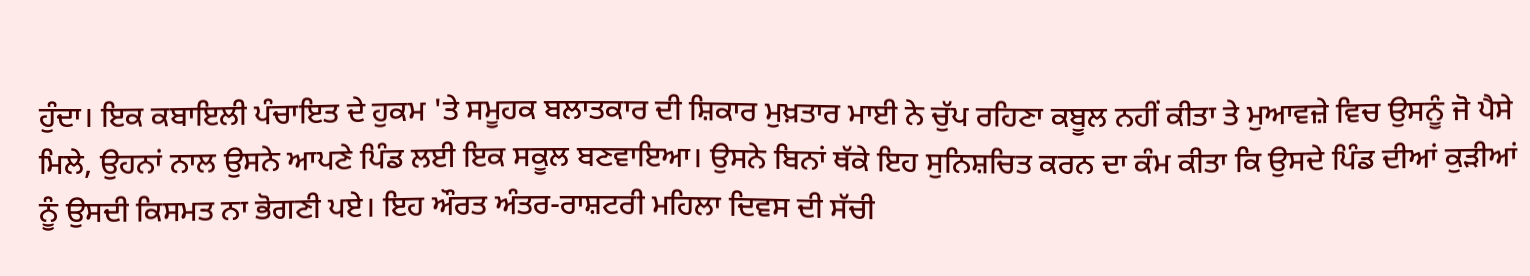ਹੁੰਦਾ। ਇਕ ਕਬਾਇਲੀ ਪੰਚਾਇਤ ਦੇ ਹੁਕਮ 'ਤੇ ਸਮੂਹਕ ਬਲਾਤਕਾਰ ਦੀ ਸ਼ਿਕਾਰ ਮੁਖ਼ਤਾਰ ਮਾਈ ਨੇ ਚੁੱਪ ਰਹਿਣਾ ਕਬੂਲ ਨਹੀਂ ਕੀਤਾ ਤੇ ਮੁਆਵਜ਼ੇ ਵਿਚ ਉਸਨੂੰ ਜੋ ਪੈਸੇ ਮਿਲੇ, ਉਹਨਾਂ ਨਾਲ ਉਸਨੇ ਆਪਣੇ ਪਿੰਡ ਲਈ ਇਕ ਸਕੂਲ ਬਣਵਾਇਆ। ਉਸਨੇ ਬਿਨਾਂ ਥੱਕੇ ਇਹ ਸੁਨਿਸ਼ਚਿਤ ਕਰਨ ਦਾ ਕੰਮ ਕੀਤਾ ਕਿ ਉਸਦੇ ਪਿੰਡ ਦੀਆਂ ਕੁੜੀਆਂ ਨੂੰ ਉਸਦੀ ਕਿਸਮਤ ਨਾ ਭੋਗਣੀ ਪਏ। ਇਹ ਔਰਤ ਅੰਤਰ-ਰਾਸ਼ਟਰੀ ਮਹਿਲਾ ਦਿਵਸ ਦੀ ਸੱਚੀ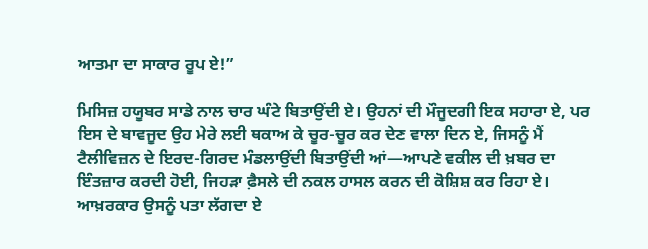ਆਤਮਾ ਦਾ ਸਾਕਾਰ ਰੂਪ ਏ!”

ਮਿਸਿਜ਼ ਹਯੂਬਰ ਸਾਡੇ ਨਾਲ ਚਾਰ ਘੰਟੇ ਬਿਤਾਉਂਦੀ ਏ। ਉਹਨਾਂ ਦੀ ਮੌਜੂਦਗੀ ਇਕ ਸਹਾਰਾ ਏ, ਪਰ ਇਸ ਦੇ ਬਾਵਜੂਦ ਉਹ ਮੇਰੇ ਲਈ ਥਕਾਅ ਕੇ ਚੂਰ-ਚੂਰ ਕਰ ਦੇਣ ਵਾਲਾ ਦਿਨ ਏ, ਜਿਸਨੂੰ ਮੈਂ ਟੈਲੀਵਿਜ਼ਨ ਦੇ ਇਰਦ-ਗਿਰਦ ਮੰਡਲਾਉਂਦੀ ਬਿਤਾਉਂਦੀ ਆਂ—ਆਪਣੇ ਵਕੀਲ ਦੀ ਖ਼ਬਰ ਦਾ ਇੰਤਜ਼ਾਰ ਕਰਦੀ ਹੋਈ, ਜਿਹੜਾ ਫ਼ੈਸਲੇ ਦੀ ਨਕਲ ਹਾਸਲ ਕਰਨ ਦੀ ਕੋਸ਼ਿਸ਼ ਕਰ ਰਿਹਾ ਏ।
ਆਖ਼ਰਕਾਰ ਉਸਨੂੰ ਪਤਾ ਲੱਗਦਾ ਏ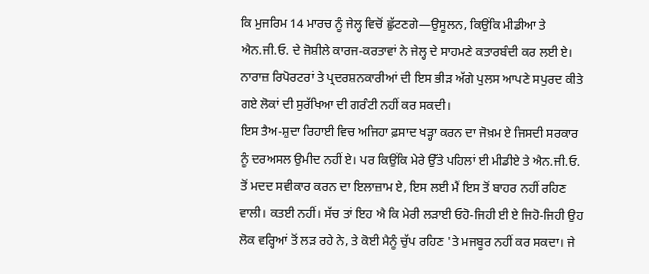ਕਿ ਮੁਜਰਿਮ 14 ਮਾਰਚ ਨੂੰ ਜੇਲ੍ਹ ਵਿਚੋਂ ਛੁੱਟਣਗੇ—ਉਸੂਲਨ, ਕਿਉਂਕਿ ਮੀਡੀਆ ਤੇ ਐਨ.ਜੀ.ਓ. ਦੇ ਜੋਸ਼ੀਲੇ ਕਾਰਜ-ਕਰਤਾਵਾਂ ਨੇ ਜੇਲ੍ਹ ਦੇ ਸਾਹਮਣੇ ਕਤਾਰਬੰਦੀ ਕਰ ਲਈ ਏ। ਨਾਰਾਜ਼ ਰਿਪੋਰਟਰਾਂ ਤੇ ਪ੍ਰਦਰਸ਼ਨਕਾਰੀਆਂ ਦੀ ਇਸ ਭੀੜ ਅੱਗੇ ਪੁਲਸ ਆਪਣੇ ਸਪੁਰਦ ਕੀਤੇ ਗਏ ਲੋਕਾਂ ਦੀ ਸੁਰੱਖਿਆ ਦੀ ਗਰੰਟੀ ਨਹੀਂ ਕਰ ਸਕਦੀ।
ਇਸ ਤੈਅ-ਸ਼ੁਦਾ ਰਿਹਾਈ ਵਿਚ ਅਜਿਹਾ ਫ਼ਸਾਦ ਖੜ੍ਹਾ ਕਰਨ ਦਾ ਜੋਖ਼ਮ ਏ ਜਿਸਦੀ ਸਰਕਾਰ ਨੂੰ ਦਰਅਸਲ ਉਮੀਦ ਨਹੀਂ ਏ। ਪਰ ਕਿਉਂਕਿ ਮੇਰੇ ਉੱਤੇ ਪਹਿਲਾਂ ਈ ਮੀਡੀਏ ਤੇ ਐਨ.ਜੀ.ਓ. ਤੋਂ ਮਦਦ ਸਵੀਕਾਰ ਕਰਨ ਦਾ ਇਲਾਜ਼ਾਮ ਏ, ਇਸ ਲਈ ਮੈਂ ਇਸ ਤੋਂ ਬਾਹਰ ਨਹੀਂ ਰਹਿਣ ਵਾਲੀ। ਕਤਈ ਨਹੀਂ। ਸੱਚ ਤਾਂ ਇਹ ਐ ਕਿ ਮੇਰੀ ਲੜਾਈ ਓਹੋ-ਜਿਹੀ ਈ ਏ ਜਿਹੋ-ਜਿਹੀ ਉਹ ਲੋਕ ਵਰ੍ਹਿਆਂ ਤੋਂ ਲੜ ਰਹੇ ਨੇ, ਤੇ ਕੋਈ ਮੈਨੂੰ ਚੁੱਪ ਰਹਿਣ 'ਤੇ ਮਜਬੂਰ ਨਹੀਂ ਕਰ ਸਕਦਾ। ਜੇ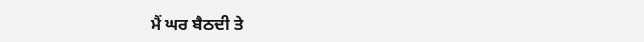ਮੈਂ ਘਰ ਬੈਠਦੀ ਤੇ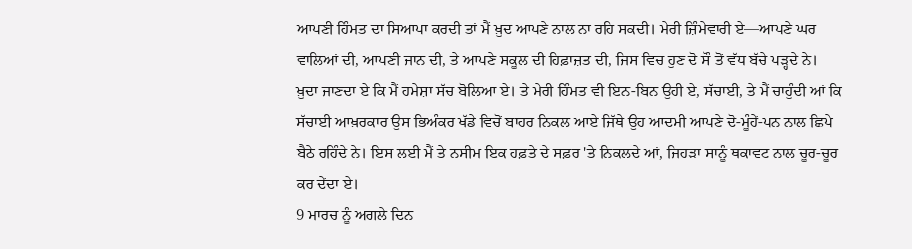ਆਪਣੀ ਹਿੰਮਤ ਦਾ ਸਿਆਪਾ ਕਰਦੀ ਤਾਂ ਮੈਂ ਖ਼ੁਦ ਆਪਣੇ ਨਾਲ ਨਾ ਰਹਿ ਸਕਦੀ। ਮੇਰੀ ਜ਼ਿੰਮੇਵਾਰੀ ਏ—ਆਪਣੇ ਘਰ ਵਾਲਿਆਂ ਦੀ, ਆਪਣੀ ਜਾਨ ਦੀ, ਤੇ ਆਪਣੇ ਸਕੂਲ ਦੀ ਹਿਫ਼ਾਜ਼ਤ ਦੀ, ਜਿਸ ਵਿਚ ਹੁਣ ਦੋ ਸੌ ਤੋਂ ਵੱਧ ਬੱਚੇ ਪੜ੍ਹਦੇ ਨੇ।
ਖ਼ੁਦਾ ਜਾਣਦਾ ਏ ਕਿ ਮੈਂ ਹਮੇਸ਼ਾ ਸੱਚ ਬੋਲਿਆ ਏ। ਤੇ ਮੇਰੀ ਹਿੰਮਤ ਵੀ ਇਨ-ਬਿਨ ਉਹੀ ਏ, ਸੱਚਾਈ, ਤੇ ਮੈਂ ਚਾਹੁੰਦੀ ਆਂ ਕਿ ਸੱਚਾਈ ਆਖ਼ਰਕਾਰ ਉਸ ਭਿਅੰਕਰ ਖੱਡੇ ਵਿਚੋਂ ਬਾਹਰ ਨਿਕਲ ਆਏ ਜਿੱਥੇ ਉਹ ਆਦਮੀ ਆਪਣੇ ਦੋ-ਮੂੰਹੇਂ-ਪਨ ਨਾਲ ਛਿਪੇ ਬੈਠੇ ਰਹਿੰਦੇ ਨੇ। ਇਸ ਲਈ ਮੈਂ ਤੇ ਨਸੀਮ ਇਕ ਹਫ਼ਤੇ ਦੇ ਸਫ਼ਰ 'ਤੇ ਨਿਕਲਦੇ ਆਂ, ਜਿਹੜਾ ਸਾਨੂੰ ਥਕਾਵਟ ਨਾਲ ਚੂਰ-ਚੂਰ ਕਰ ਦੇਂਦਾ ਏ।
9 ਮਾਰਚ ਨੂੰ ਅਗਲੇ ਦਿਨ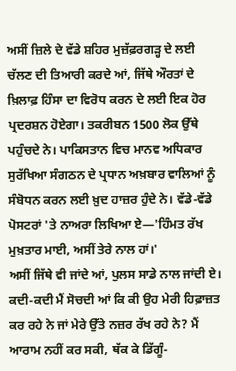ਅਸੀਂ ਜ਼ਿਲੇ ਦੇ ਵੱਡੇ ਸ਼ਹਿਰ ਮੁਜ਼ੱਫ਼ਰਗੜ੍ਹ ਦੇ ਲਈ ਚੱਲਣ ਦੀ ਤਿਆਰੀ ਕਰਦੇ ਆਂ, ਜਿੱਥੇ ਔਰਤਾਂ ਦੇ ਖ਼ਿਲਾਫ਼ ਹਿੰਸਾ ਦਾ ਵਿਰੋਧ ਕਰਨ ਦੇ ਲਈ ਇਕ ਹੋਰ ਪ੍ਰਦਰਸ਼ਨ ਹੋਏਗਾ। ਤਕਰੀਬਨ 1500 ਲੋਕ ਉੱਥੇ ਪਹੁੰਚਦੇ ਨੇ। ਪਾਕਿਸਤਾਨ ਵਿਚ ਮਾਨਵ ਅਧਿਕਾਰ ਸੁਰੱਖਿਆ ਸੰਗਠਨ ਦੇ ਪ੍ਰਧਾਨ ਅਖ਼ਬਾਰ ਵਾਲਿਆਂ ਨੂੰ ਸੰਬੋਧਨ ਕਰਨ ਲਈ ਖ਼ੁਦ ਹਾਜ਼ਰ ਹੁੰਦੇ ਨੇ। ਵੱਡੇ-ਵੱਡੇ ਪੋਸਟਰਾਂ 'ਤੇ ਨਾਅਰਾ ਲਿਖਿਆ ਏ—'ਹਿੰਮਤ ਰੱਖ ਮੁਖ਼ਤਾਰ ਮਾਈ, ਅਸੀਂ ਤੇਰੇ ਨਾਲ ਹਾਂ।'
ਅਸੀਂ ਜਿੱਥੇ ਵੀ ਜਾਂਦੇ ਆਂ, ਪੁਲਸ ਸਾਡੇ ਨਾਲ ਜਾਂਦੀ ਏ। ਕਦੀ-ਕਦੀ ਮੈਂ ਸੋਚਦੀ ਆਂ ਕਿ ਕੀ ਉਹ ਮੇਰੀ ਹਿਫ਼ਾਜ਼ਤ ਕਰ ਰਹੇ ਨੇ ਜਾਂ ਮੇਰੇ ਉੱਤੇ ਨਜ਼ਰ ਰੱਖ ਰਹੇ ਨੇ? ਮੈਂ ਆਰਾਮ ਨਹੀਂ ਕਰ ਸਕੀ, ਥੱਕ ਕੇ ਡਿੱਗੂੰ-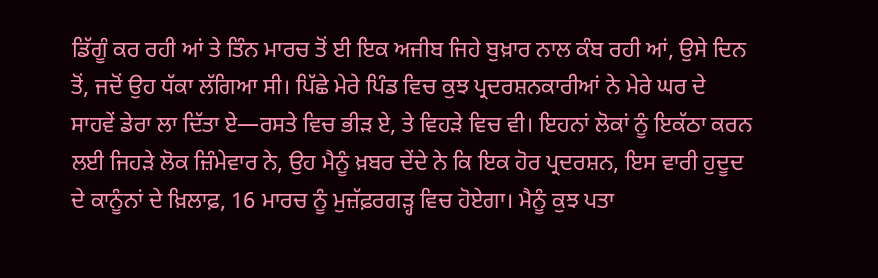ਡਿੱਗੂੰ ਕਰ ਰਹੀ ਆਂ ਤੇ ਤਿੰਨ ਮਾਰਚ ਤੋਂ ਈ ਇਕ ਅਜੀਬ ਜਿਹੇ ਬੁਖ਼ਾਰ ਨਾਲ ਕੰਬ ਰਹੀ ਆਂ, ਉਸੇ ਦਿਨ ਤੋਂ, ਜਦੋਂ ਉਹ ਧੱਕਾ ਲੱਗਿਆ ਸੀ। ਪਿੱਛੇ ਮੇਰੇ ਪਿੰਡ ਵਿਚ ਕੁਝ ਪ੍ਰਦਰਸ਼ਨਕਾਰੀਆਂ ਨੇ ਮੇਰੇ ਘਰ ਦੇ ਸਾਹਵੇਂ ਡੇਰਾ ਲਾ ਦਿੱਤਾ ਏ—ਰਸਤੇ ਵਿਚ ਭੀੜ ਏ, ਤੇ ਵਿਹੜੇ ਵਿਚ ਵੀ। ਇਹਨਾਂ ਲੋਕਾਂ ਨੂੰ ਇਕੱਠਾ ਕਰਨ ਲਈ ਜਿਹੜੇ ਲੋਕ ਜ਼ਿੰਮੇਵਾਰ ਨੇ, ਉਹ ਮੈਨੂੰ ਖ਼ਬਰ ਦੇਂਦੇ ਨੇ ਕਿ ਇਕ ਹੋਰ ਪ੍ਰਦਰਸ਼ਨ, ਇਸ ਵਾਰੀ ਹੁਦੂਦ ਦੇ ਕਾਨੂੰਨਾਂ ਦੇ ਖ਼ਿਲਾਫ਼, 16 ਮਾਰਚ ਨੂੰ ਮੁਜ਼ੱਫ਼ਰਗੜ੍ਹ ਵਿਚ ਹੋਏਗਾ। ਮੈਨੂੰ ਕੁਝ ਪਤਾ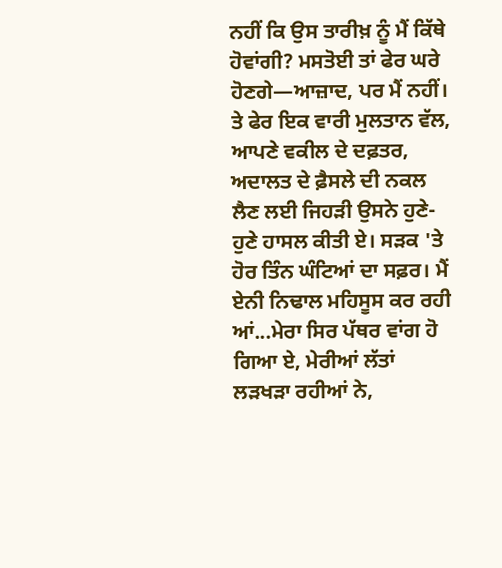ਨਹੀਂ ਕਿ ਉਸ ਤਾਰੀਖ਼ ਨੂੰ ਮੈਂ ਕਿੱਥੇ ਹੋਵਾਂਗੀ? ਮਸਤੋਈ ਤਾਂ ਫੇਰ ਘਰੇ ਹੋਣਗੇ—ਆਜ਼ਾਦ, ਪਰ ਮੈਂ ਨਹੀਂ।
ਤੇ ਫੇਰ ਇਕ ਵਾਰੀ ਮੁਲਤਾਨ ਵੱਲ, ਆਪਣੇ ਵਕੀਲ ਦੇ ਦਫ਼ਤਰ, ਅਦਾਲਤ ਦੇ ਫ਼ੈਸਲੇ ਦੀ ਨਕਲ ਲੈਣ ਲਈ ਜਿਹੜੀ ਉਸਨੇ ਹੁਣੇ-ਹੁਣੇ ਹਾਸਲ ਕੀਤੀ ਏ। ਸੜਕ 'ਤੇ ਹੋਰ ਤਿੰਨ ਘੰਟਿਆਂ ਦਾ ਸਫ਼ਰ। ਮੈਂ ਏਨੀ ਨਿਢਾਲ ਮਹਿਸੂਸ ਕਰ ਰਹੀ ਆਂ...ਮੇਰਾ ਸਿਰ ਪੱਥਰ ਵਾਂਗ ਹੋ ਗਿਆ ਏ, ਮੇਰੀਆਂ ਲੱਤਾਂ ਲੜਖੜਾ ਰਹੀਆਂ ਨੇ,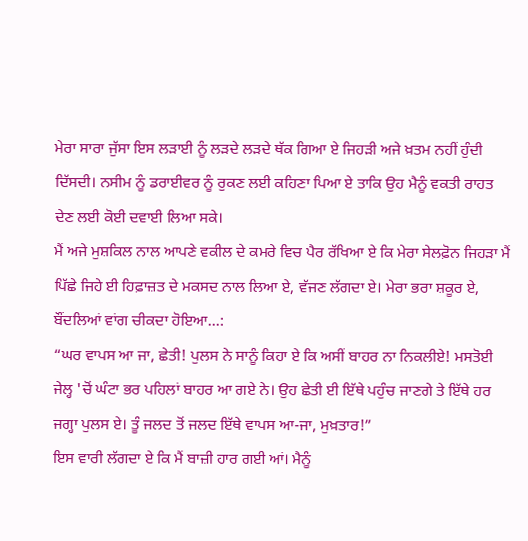ਮੇਰਾ ਸਾਰਾ ਜੁੱਸਾ ਇਸ ਲੜਾਈ ਨੂੰ ਲੜਦੇ ਲੜਦੇ ਥੱਕ ਗਿਆ ਏ ਜਿਹੜੀ ਅਜੇ ਖ਼ਤਮ ਨਹੀਂ ਹੁੰਦੀ ਦਿੱਸਦੀ। ਨਸੀਮ ਨੂੰ ਡਰਾਈਵਰ ਨੂੰ ਰੁਕਣ ਲਈ ਕਹਿਣਾ ਪਿਆ ਏ ਤਾਕਿ ਉਹ ਮੈਨੂੰ ਵਕਤੀ ਰਾਹਤ ਦੇਣ ਲਈ ਕੋਈ ਦਵਾਈ ਲਿਆ ਸਕੇ।
ਮੈਂ ਅਜੇ ਮੁਸ਼ਕਿਲ ਨਾਲ ਆਪਣੇ ਵਕੀਲ ਦੇ ਕਮਰੇ ਵਿਚ ਪੈਰ ਰੱਖਿਆ ਏ ਕਿ ਮੇਰਾ ਸੇਲਫ਼ੋਨ ਜਿਹੜਾ ਮੈਂ ਪਿੱਛੇ ਜਿਹੇ ਈ ਹਿਫ਼ਾਜ਼ਤ ਦੇ ਮਕਸਦ ਨਾਲ ਲਿਆ ਏ, ਵੱਜਣ ਲੱਗਦਾ ਏ। ਮੇਰਾ ਭਰਾ ਸ਼ਕੂਰ ਏ, ਬੌਂਦਲਿਆਂ ਵਾਂਗ ਚੀਕਦਾ ਹੋਇਆ...:
“ਘਰ ਵਾਪਸ ਆ ਜਾ, ਛੇਤੀ! ਪੁਲਸ ਨੇ ਸਾਨੂੰ ਕਿਹਾ ਏ ਕਿ ਅਸੀਂ ਬਾਹਰ ਨਾ ਨਿਕਲੀਏ! ਮਸਤੋਈ ਜੇਲ੍ਹ 'ਚੋਂ ਘੰਟਾ ਭਰ ਪਹਿਲਾਂ ਬਾਹਰ ਆ ਗਏ ਨੇ। ਉਹ ਛੇਤੀ ਈ ਇੱਥੇ ਪਹੁੰਚ ਜਾਣਗੇ ਤੇ ਇੱਥੇ ਹਰ ਜਗ੍ਹਾ ਪੁਲਸ ਏ। ਤੂੰ ਜਲਦ ਤੋਂ ਜਲਦ ਇੱਥੇ ਵਾਪਸ ਆ-ਜਾ, ਮੁਖ਼ਤਾਰ!”
ਇਸ ਵਾਰੀ ਲੱਗਦਾ ਏ ਕਿ ਮੈਂ ਬਾਜ਼ੀ ਹਾਰ ਗਈ ਆਂ। ਮੈਨੂੰ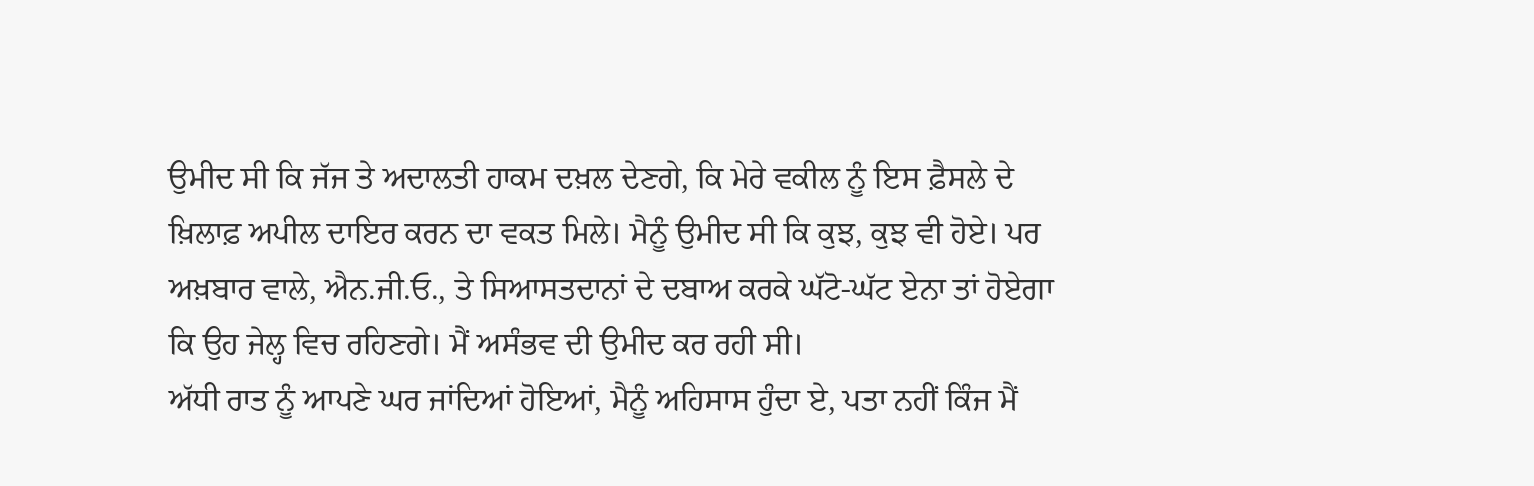ਉਮੀਦ ਸੀ ਕਿ ਜੱਜ ਤੇ ਅਦਾਲਤੀ ਹਾਕਮ ਦਖ਼ਲ ਦੇਣਗੇ, ਕਿ ਮੇਰੇ ਵਕੀਲ ਨੂੰ ਇਸ ਫ਼ੈਸਲੇ ਦੇ ਖ਼ਿਲਾਫ਼ ਅਪੀਲ ਦਾਇਰ ਕਰਨ ਦਾ ਵਕਤ ਮਿਲੇ। ਮੈਨੂੰ ਉਮੀਦ ਸੀ ਕਿ ਕੁਝ, ਕੁਝ ਵੀ ਹੋਏ। ਪਰ ਅਖ਼ਬਾਰ ਵਾਲੇ, ਐਨ.ਜੀ.ਓ., ਤੇ ਸਿਆਸਤਦਾਨਾਂ ਦੇ ਦਬਾਅ ਕਰਕੇ ਘੱਟੋ-ਘੱਟ ਏਨਾ ਤਾਂ ਹੋਏਗਾ ਕਿ ਉਹ ਜੇਲ੍ਹ ਵਿਚ ਰਹਿਣਗੇ। ਮੈਂ ਅਸੰਭਵ ਦੀ ਉਮੀਦ ਕਰ ਰਹੀ ਸੀ।
ਅੱਧੀ ਰਾਤ ਨੂੰ ਆਪਣੇ ਘਰ ਜਾਂਦਿਆਂ ਹੋਇਆਂ, ਮੈਨੂੰ ਅਹਿਸਾਸ ਹੁੰਦਾ ਏ, ਪਤਾ ਨਹੀਂ ਕਿੰਜ ਮੈਂ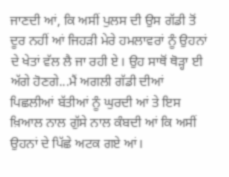ਜਾਣਦੀ ਆਂ, ਕਿ ਅਸੀਂ ਪੁਲਸ ਦੀ ਉਸ ਗੱਡੀ ਤੋਂ ਦੂਰ ਨਹੀਂ ਆਂ ਜਿਹੜੀ ਮੇਰੇ ਹਮਲਾਵਰਾਂ ਨੂੰ ਉਹਨਾਂ ਦੇ ਖੇਤਾਂ ਵੱਲ ਲੈ ਜਾ ਰਹੀ ਏ। ਉਹ ਸਾਥੋਂ ਥੋੜ੍ਹਾ ਈ ਅੱਗੇ ਹੋਣਗੇ...ਮੈਂ ਅਗਲੀ ਗੱਡੀ ਦੀਆਂ ਪਿਛਲੀਆਂ ਬੱਤੀਆਂ ਨੂੰ ਘੁਰਦੀ ਆਂ ਤੇ ਇਸ ਖ਼ਿਆਲ ਨਾਲ ਗੁੱਸੇ ਨਾਲ ਕੰਬਦੀ ਆਂ ਕਿ ਅਸੀਂ ਉਹਨਾਂ ਦੇ ਪਿੱਛੇ ਅਟਕ ਗਏ ਆਂ।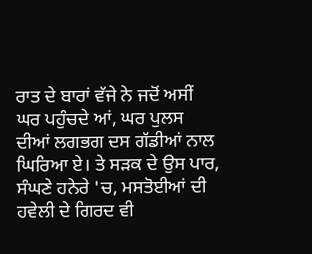ਰਾਤ ਦੇ ਬਾਰਾਂ ਵੱਜੇ ਨੇ ਜਦੋਂ ਅਸੀਂ ਘਰ ਪਹੁੰਚਦੇ ਆਂ, ਘਰ ਪੁਲਸ ਦੀਆਂ ਲਗਭਗ ਦਸ ਗੱਡੀਆਂ ਨਾਲ ਘਿਰਿਆ ਏ। ਤੇ ਸੜਕ ਦੇ ਉਸ ਪਾਰ, ਸੰਘਣੇ ਹਨੇਰੇ 'ਚ, ਮਸਤੋਈਆਂ ਦੀ ਹਵੇਲੀ ਦੇ ਗਿਰਦ ਵੀ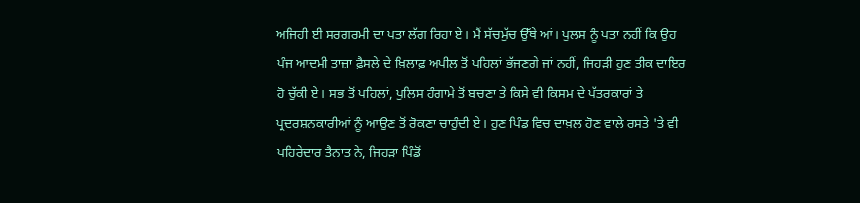ਅਜਿਹੀ ਈ ਸਰਗਰਮੀ ਦਾ ਪਤਾ ਲੱਗ ਰਿਹਾ ਏ। ਮੈਂ ਸੱਚਮੁੱਚ ਉੱਥੇ ਆਂ। ਪੁਲਸ ਨੂੰ ਪਤਾ ਨਹੀਂ ਕਿ ਉਹ ਪੰਜ ਆਦਮੀ ਤਾਜ਼ਾ ਫ਼ੈਸਲੇ ਦੇ ਖ਼ਿਲਾਫ਼ ਅਪੀਲ ਤੋਂ ਪਹਿਲਾਂ ਭੱਜਣਗੇ ਜਾਂ ਨਹੀਂ, ਜਿਹੜੀ ਹੁਣ ਤੀਕ ਦਾਇਰ ਹੋ ਚੁੱਕੀ ਏ। ਸਭ ਤੋਂ ਪਹਿਲਾਂ, ਪੁਲਿਸ ਹੰਗਾਮੇ ਤੋਂ ਬਚਣਾ ਤੇ ਕਿਸੇ ਵੀ ਕਿਸਮ ਦੇ ਪੱਤਰਕਾਰਾਂ ਤੇ ਪ੍ਰਦਰਸ਼ਨਕਾਰੀਆਂ ਨੂੰ ਆਉਣ ਤੋਂ ਰੋਕਣਾ ਚਾਹੁੰਦੀ ਏ। ਹੁਣ ਪਿੰਡ ਵਿਚ ਦਾਖ਼ਲ ਹੋਣ ਵਾਲੇ ਰਸਤੇ 'ਤੇ ਵੀ ਪਹਿਰੇਦਾਰ ਤੈਨਾਤ ਨੇ, ਜਿਹੜਾ ਪਿੰਡੋਂ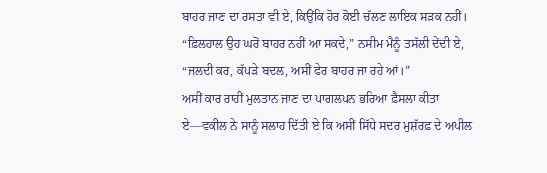ਬਾਹਰ ਜਾਣ ਦਾ ਰਸਤਾ ਵੀ ਏ, ਕਿਉਂਕਿ ਹੋਰ ਕੋਈ ਚੱਲਣ ਲਾਇਕ ਸੜਕ ਨਹੀਂ।
“ਫ਼ਿਲਹਾਲ ਉਹ ਘਰੋਂ ਬਾਹਰ ਨਹੀਂ ਆ ਸਕਦੇ,” ਨਸੀਮ ਮੈਨੂੰ ਤਸੱਲੀ ਦੇਂਦੀ ਏ, “ਜਲਦੀ ਕਰ, ਕੱਪੜੇ ਬਦਲ, ਅਸੀਂ ਫੇਰ ਬਾਹਰ ਜਾ ਰਹੇ ਆਂ।”
ਅਸੀਂ ਕਾਰ ਰਾਹੀਂ ਮੁਲਤਾਨ ਜਾਣ ਦਾ ਪਾਗਲਪਨ ਭਰਿਆ ਫ਼ੈਸਲਾ ਕੀਤਾ ਏ—ਵਕੀਲ ਨੇ ਸਾਨੂੰ ਸਲਾਹ ਦਿੱਤੀ ਏ ਕਿ ਅਸੀਂ ਸਿੱਧੇ ਸਦਰ ਮੁਸ਼ੱਰਫ਼ ਦੇ ਅਪੀਲ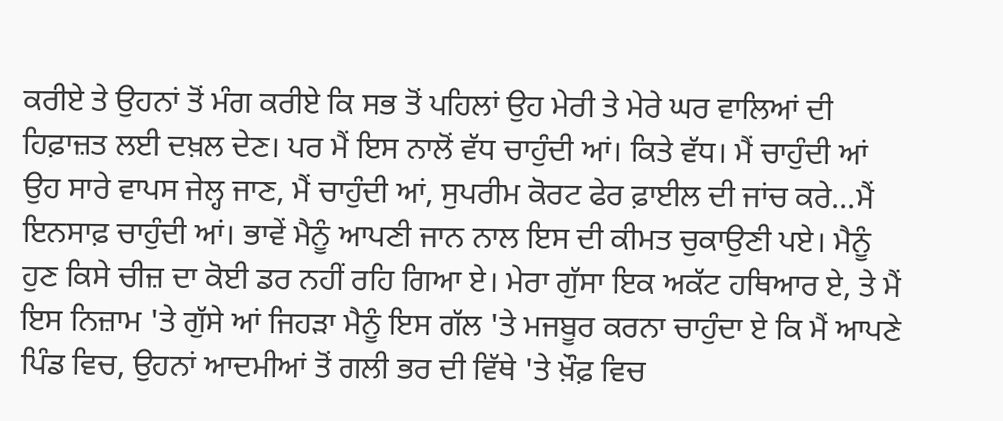ਕਰੀਏ ਤੇ ਉਹਨਾਂ ਤੋਂ ਮੰਗ ਕਰੀਏ ਕਿ ਸਭ ਤੋਂ ਪਹਿਲਾਂ ਉਹ ਮੇਰੀ ਤੇ ਮੇਰੇ ਘਰ ਵਾਲਿਆਂ ਦੀ ਹਿਫ਼ਾਜ਼ਤ ਲਈ ਦਖ਼ਲ ਦੇਣ। ਪਰ ਮੈਂ ਇਸ ਨਾਲੋਂ ਵੱਧ ਚਾਹੁੰਦੀ ਆਂ। ਕਿਤੇ ਵੱਧ। ਮੈਂ ਚਾਹੁੰਦੀ ਆਂ ਉਹ ਸਾਰੇ ਵਾਪਸ ਜੇਲ੍ਹ ਜਾਣ, ਮੈਂ ਚਾਹੁੰਦੀ ਆਂ, ਸੁਪਰੀਮ ਕੋਰਟ ਫੇਰ ਫ਼ਾਈਲ ਦੀ ਜਾਂਚ ਕਰੇ...ਮੈਂ ਇਨਸਾਫ਼ ਚਾਹੁੰਦੀ ਆਂ। ਭਾਵੇਂ ਮੈਨੂੰ ਆਪਣੀ ਜਾਨ ਨਾਲ ਇਸ ਦੀ ਕੀਮਤ ਚੁਕਾਉਣੀ ਪਏ। ਮੈਨੂੰ ਹੁਣ ਕਿਸੇ ਚੀਜ਼ ਦਾ ਕੋਈ ਡਰ ਨਹੀਂ ਰਹਿ ਗਿਆ ਏ। ਮੇਰਾ ਗੁੱਸਾ ਇਕ ਅਕੱਟ ਹਥਿਆਰ ਏ, ਤੇ ਮੈਂ ਇਸ ਨਿਜ਼ਾਮ 'ਤੇ ਗੁੱਸੇ ਆਂ ਜਿਹੜਾ ਮੈਨੂੰ ਇਸ ਗੱਲ 'ਤੇ ਮਜਬੂਰ ਕਰਨਾ ਚਾਹੁੰਦਾ ਏ ਕਿ ਮੈਂ ਆਪਣੇ ਪਿੰਡ ਵਿਚ, ਉਹਨਾਂ ਆਦਮੀਆਂ ਤੋਂ ਗਲੀ ਭਰ ਦੀ ਵਿੱਥੇ 'ਤੇ ਖ਼ੌਫ਼ ਵਿਚ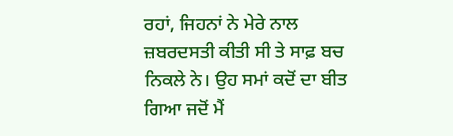ਰਹਾਂ, ਜਿਹਨਾਂ ਨੇ ਮੇਰੇ ਨਾਲ ਜ਼ਬਰਦਸਤੀ ਕੀਤੀ ਸੀ ਤੇ ਸਾਫ਼ ਬਚ ਨਿਕਲੇ ਨੇ। ਉਹ ਸਮਾਂ ਕਦੋਂ ਦਾ ਬੀਤ ਗਿਆ ਜਦੋਂ ਮੈਂ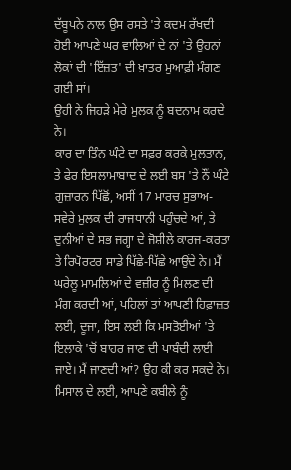ਦੱਬੂਪਨੇ ਨਾਲ ਉਸ ਰਸਤੇ 'ਤੇ ਕਦਮ ਰੱਖਦੀ ਹੋਈ ਆਪਣੇ ਘਰ ਵਾਲਿਆਂ ਦੇ ਨਾਂ 'ਤੇ ਉਹਨਾਂ ਲੋਕਾਂ ਦੀ 'ਇੱਜ਼ਤ' ਦੀ ਖ਼ਾਤਰ ਮੁਆਫ਼ੀ ਮੰਗਣ ਗਈ ਸਾਂ।
ਉਹੀ ਨੇ ਜਿਹੜੇ ਮੇਰੇ ਮੁਲਕ ਨੂੰ ਬਦਨਾਮ ਕਰਦੇ ਨੇ।
ਕਾਰ ਦਾ ਤਿੰਨ ਘੰਟੇ ਦਾ ਸਫ਼ਰ ਕਰਕੇ ਮੁਲਤਾਨ, ਤੇ ਫੇਰ ਇਸਲਾਮਾਬਾਦ ਦੇ ਲਈ ਬਸ 'ਤੇ ਨੌਂ ਘੰਟੇ ਗੁਜ਼ਾਰਨ ਪਿੱਛੋਂ, ਅਸੀਂ 17 ਮਾਰਚ ਸੁਭਾਅ-ਸਵੇਰੇ ਮੁਲਕ ਦੀ ਰਾਜਧਾਨੀ ਪਹੁੰਚਦੇ ਆਂ, ਤੇ ਦੁਨੀਆਂ ਦੇ ਸਭ ਜਗ੍ਹਾ ਦੇ ਜੋਸ਼ੀਲੇ ਕਾਰਜ-ਕਰਤਾ ਤੇ ਰਿਪੋਰਟਰ ਸਾਡੇ ਪਿੱਛੇ-ਪਿੱਛੇ ਆਉਂਦੇ ਨੇ। ਮੈਂ ਘਰੇਲੂ ਮਾਮਲਿਆਂ ਦੇ ਵਜ਼ੀਰ ਨੂੰ ਮਿਲਣ ਦੀ ਮੰਗ ਕਰਦੀ ਆਂ, ਪਹਿਲਾਂ ਤਾਂ ਆਪਣੀ ਹਿਫ਼ਾਜ਼ਤ ਲਈ, ਦੂਜਾ, ਇਸ ਲਈ ਕਿ ਮਸਤੋਈਆਂ 'ਤੇ ਇਲਾਕੇ 'ਚੋਂ ਬਾਹਰ ਜਾਣ ਦੀ ਪਾਬੰਦੀ ਲਾਈ ਜਾਏ। ਮੈਂ ਜਾਣਦੀ ਆਂ? ਉਹ ਕੀ ਕਰ ਸਕਦੇ ਨੇ। ਮਿਸਾਲ ਦੇ ਲਈ, ਆਪਣੇ ਕਬੀਲੇ ਨੂੰ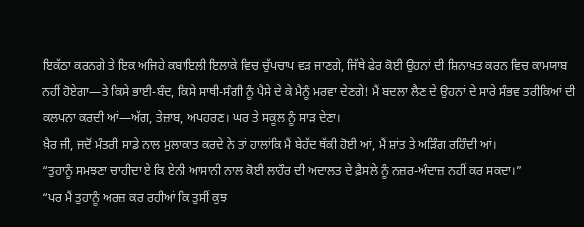ਇਕੱਠਾ ਕਰਨਗੇ ਤੇ ਇਕ ਅਜਿਹੇ ਕਬਾਇਲੀ ਇਲਾਕੇ ਵਿਚ ਚੁੱਪਚਾਪ ਵੜ ਜਾਣਗੇ, ਜਿੱਥੇ ਫੇਰ ਕੋਈ ਉਹਨਾਂ ਦੀ ਸ਼ਿਨਾਖ਼ਤ ਕਰਨ ਵਿਚ ਕਾਮਯਾਬ ਨਹੀਂ ਹੋਏਗਾ—ਤੇ ਕਿਸੇ ਭਾਈ-ਬੰਦ, ਕਿਸੇ ਸਾਥੀ-ਸੰਗੀ ਨੂੰ ਪੈਸੇ ਦੇ ਕੇ ਮੈਨੂੰ ਮਰਵਾ ਦੇਣਗੇ! ਮੈਂ ਬਦਲਾ ਲੈਣ ਦੇ ਉਹਨਾਂ ਦੇ ਸਾਰੇ ਸੰਭਵ ਤਰੀਕਿਆਂ ਦੀ ਕਲਪਨਾ ਕਰਦੀ ਆਂ—ਅੱਗ, ਤੇਜ਼ਾਬ, ਅਪਹਰਣ। ਘਰ ਤੇ ਸਕੂਲ ਨੂੰ ਸਾੜ ਦੇਣਾ।
ਖ਼ੈਰ ਜੀ, ਜਦੋਂ ਮੰਤਰੀ ਸਾਡੇ ਨਾਲ ਮੁਲਾਕਾਤ ਕਰਦੇ ਨੇ ਤਾਂ ਹਾਲਾਂਕਿ ਮੈਂ ਬੇਹੱਦ ਥੱਕੀ ਹੋਈ ਆਂ, ਮੈਂ ਸ਼ਾਂਤ ਤੇ ਅੜਿੰਗ ਰਹਿੰਦੀ ਆਂ।
“ਤੁਹਾਨੂੰ ਸਮਝਣਾ ਚਾਹੀਦਾ ਏ ਕਿ ਏਨੀ ਆਸਾਨੀ ਨਾਲ ਕੋਈ ਲਾਹੌਰ ਦੀ ਅਦਾਲਤ ਦੇ ਫ਼ੈਸਲੇ ਨੂੰ ਨਜ਼ਰ-ਅੰਦਾਜ਼ ਨਹੀਂ ਕਰ ਸਕਦਾ।”
“ਪਰ ਮੈਂ ਤੁਹਾਨੂੰ ਅਰਜ਼ ਕਰ ਰਹੀਆਂ ਕਿ ਤੁਸੀਂ ਕੁਝ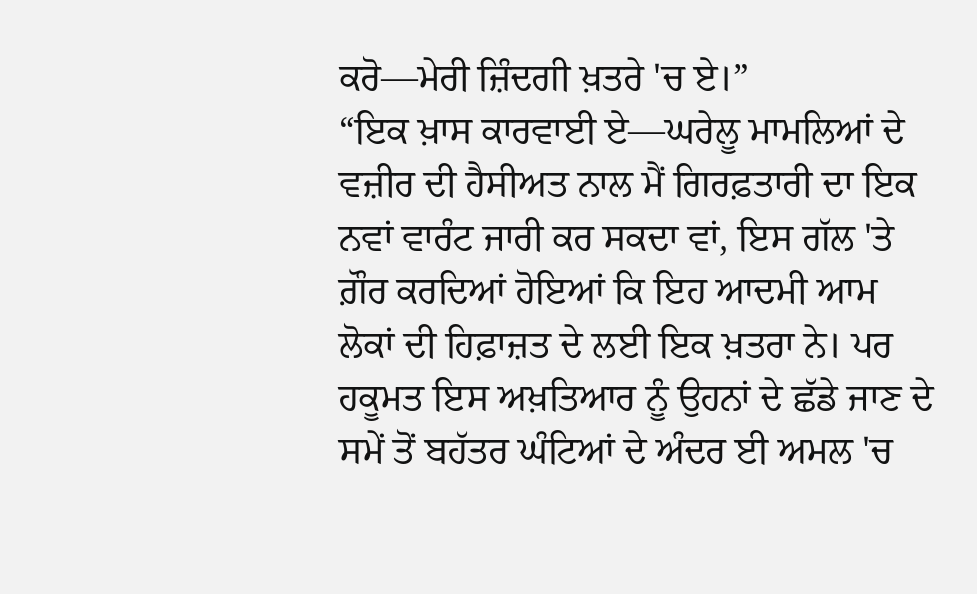ਕਰੋ—ਮੇਰੀ ਜ਼ਿੰਦਗੀ ਖ਼ਤਰੇ 'ਚ ਏ।”
“ਇਕ ਖ਼ਾਸ ਕਾਰਵਾਈ ਏ—ਘਰੇਲੂ ਮਾਮਲਿਆਂ ਦੇ ਵਜ਼ੀਰ ਦੀ ਹੈਸੀਅਤ ਨਾਲ ਮੈਂ ਗਿਰਫ਼ਤਾਰੀ ਦਾ ਇਕ ਨਵਾਂ ਵਾਰੰਟ ਜਾਰੀ ਕਰ ਸਕਦਾ ਵਾਂ, ਇਸ ਗੱਲ 'ਤੇ ਗ਼ੌਰ ਕਰਦਿਆਂ ਹੋਇਆਂ ਕਿ ਇਹ ਆਦਮੀ ਆਮ ਲੋਕਾਂ ਦੀ ਹਿਫ਼ਾਜ਼ਤ ਦੇ ਲਈ ਇਕ ਖ਼ਤਰਾ ਨੇ। ਪਰ ਹਕੂਮਤ ਇਸ ਅਖ਼ਤਿਆਰ ਨੂੰ ਉਹਨਾਂ ਦੇ ਛੱਡੇ ਜਾਣ ਦੇ ਸਮੇਂ ਤੋਂ ਬਹੱਤਰ ਘੰਟਿਆਂ ਦੇ ਅੰਦਰ ਈ ਅਮਲ 'ਚ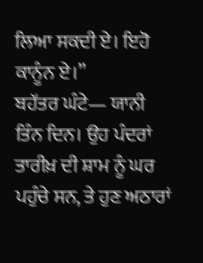ਲਿਆ ਸਕਦੀ ਏ। ਇਹੋ ਕਾਨੂੰਨ ਏ।”
ਬਹੱਤਰ ਘੰਟੇ— ਯਾਨੀ ਤਿੰਨ ਦਿਨ। ਉਹ ਪੰਦਰਾਂ ਤਾਰੀਖ਼ ਦੀ ਸ਼ਾਮ ਨੂੰ ਘਰ ਪਹੁੰਚੇ ਸਨ, ਤੇ ਹੁਣ ਅਠਾਰਾਂ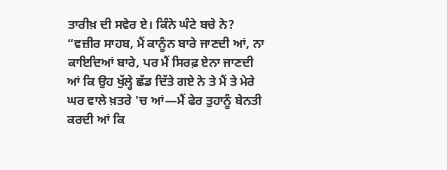ਤਾਰੀਖ਼ ਦੀ ਸਵੇਰ ਏ। ਕਿੰਨੇ ਘੰਟੇ ਬਚੇ ਨੇ?
“ਵਜ਼ੀਰ ਸਾਹਬ, ਮੈਂ ਕਾਨੂੰਨ ਬਾਰੇ ਜਾਣਦੀ ਆਂ, ਨਾ ਕਾਇਦਿਆਂ ਬਾਰੇ, ਪਰ ਮੈਂ ਸਿਰਫ਼ ਏਨਾ ਜਾਣਦੀ ਆਂ ਕਿ ਉਹ ਖੁੱਲ੍ਹੇ ਛੱਡ ਦਿੱਤੇ ਗਏ ਨੇ ਤੇ ਮੈਂ ਤੇ ਮੇਰੇ ਘਰ ਵਾਲੇ ਖ਼ਤਰੇ 'ਚ ਆਂ—ਮੈਂ ਫੇਰ ਤੁਹਾਨੂੰ ਬੇਨਤੀ ਕਰਦੀ ਆਂ ਕਿ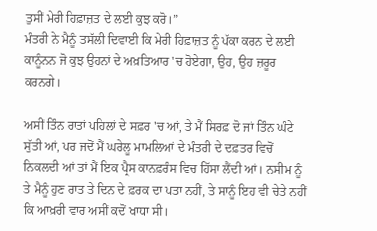ਤੁਸੀਂ ਮੇਰੀ ਹਿਫ਼ਾਜ਼ਤ ਦੇ ਲਈ ਕੁਝ ਕਰੋ।”
ਮੰਤਰੀ ਨੇ ਮੈਨੂੰ ਤਸੱਲੀ ਦਿਵਾਈ ਕਿ ਮੇਰੀ ਹਿਫ਼ਾਜ਼ਤ ਨੂੰ ਪੱਕਾ ਕਰਨ ਦੇ ਲਈ ਕਾਨੂੰਨਨ ਜੋ ਕੁਝ ਉਹਨਾਂ ਦੇ ਅਖ਼ਤਿਆਰ 'ਚ ਹੋਏਗਾ, ਉਹ, ਉਹ ਜ਼ਰੂਰ ਕਰਨਗੇ।

ਅਸੀਂ ਤਿੰਨ ਰਾਤਾਂ ਪਹਿਲਾਂ ਦੇ ਸਫ਼ਰ 'ਚ ਆਂ, ਤੇ ਮੈਂ ਸਿਰਫ਼ ਦੋ ਜਾਂ ਤਿੰਨ ਘੰਟੇ ਸੁੱਤੀ ਆਂ, ਪਰ ਜਦੋਂ ਮੈਂ ਘਰੇਲੂ ਮਾਮਲਿਆਂ ਦੇ ਮੰਤਰੀ ਦੇ ਦਫ਼ਤਰ ਵਿਚੋਂ ਨਿਕਲਦੀ ਆਂ ਤਾਂ ਮੈਂ ਇਕ ਪ੍ਰੈਸ ਕਾਨਫ਼ਰੰਸ ਵਿਚ ਹਿੱਸਾ ਲੈਂਦੀ ਆਂ। ਨਸੀਮ ਨੂੰ ਤੇ ਮੈਨੂੰ ਹੁਣ ਰਾਤ ਤੇ ਦਿਨ ਦੇ ਫ਼ਰਕ ਦਾ ਪਤਾ ਨਹੀਂ, ਤੇ ਸਾਨੂੰ ਇਹ ਵੀ ਚੇਤੇ ਨਹੀਂ ਕਿ ਆਖ਼ਰੀ ਵਾਰ ਅਸੀਂ ਕਦੋਂ ਖਾਧਾ ਸੀ।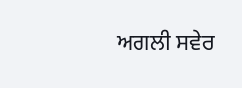ਅਗਲੀ ਸਵੇਰ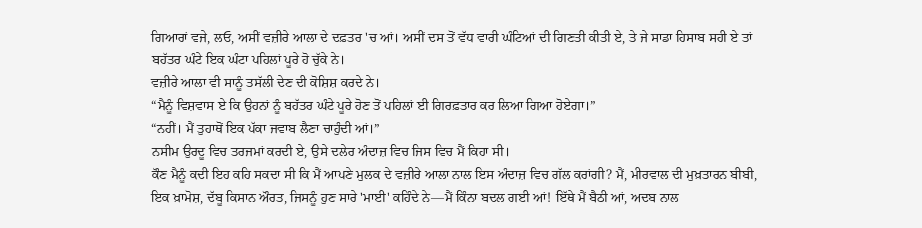ਗਿਆਰਾਂ ਵਜੇ, ਲਓ, ਅਸੀਂ ਵਜ਼ੀਰੇ ਆਲਾ ਦੇ ਦਫ਼ਤਰ 'ਚ ਆਂ। ਅਸੀਂ ਦਸ ਤੋਂ ਵੱਧ ਵਾਰੀ ਘੰਟਿਆਂ ਦੀ ਗਿਣਤੀ ਕੀਤੀ ਏ, ਤੇ ਜੇ ਸਾਡਾ ਹਿਸਾਬ ਸਹੀ ਏ ਤਾਂ ਬਹੱਤਰ ਘੰਟੇ ਇਕ ਘੰਟਾ ਪਹਿਲਾਂ ਪੂਰੇ ਹੋ ਚੁੱਕੇ ਨੇ।
ਵਜ਼ੀਰੇ ਆਲਾ ਵੀ ਸਾਨੂੰ ਤਸੱਲੀ ਦੇਣ ਦੀ ਕੋਸ਼ਿਸ਼ ਕਰਦੇ ਨੇ।
“ਮੈਨੂੰ ਵਿਸ਼ਵਾਸ ਏ ਕਿ ਉਹਨਾਂ ਨੂੰ ਬਹੱਤਰ ਘੰਟੇ ਪੂਰੇ ਹੋਣ ਤੋਂ ਪਹਿਲਾਂ ਈ ਗਿਰਫ਼ਤਾਰ ਕਰ ਲਿਆ ਗਿਆ ਹੋਏਗਾ।”
“ਨਹੀਂ। ਮੈਂ ਤੁਹਾਥੋਂ ਇਕ ਪੱਕਾ ਜਵਾਬ ਲੈਣਾ ਚਾਹੁੰਦੀ ਆਂ।”
ਨਸੀਮ ਉਰਦੂ ਵਿਚ ਤਰਜਮਾਂ ਕਰਦੀ ਏ, ਉਸੇ ਦਲੇਰ ਅੰਦਾਜ਼ ਵਿਚ ਜਿਸ ਵਿਚ ਮੈਂ ਕਿਹਾ ਸੀ।
ਕੌਣ ਮੈਨੂੰ ਕਦੀ ਇਹ ਕਹਿ ਸਕਦਾ ਸੀ ਕਿ ਮੈਂ ਆਪਣੇ ਮੁਲਕ ਦੇ ਵਜ਼ੀਰੇ ਆਲਾ ਨਾਲ ਇਸ ਅੰਦਾਜ਼ ਵਿਚ ਗੱਲ ਕਰਾਂਗੀ? ਮੈਂ, ਮੀਰਵਾਲ ਦੀ ਮੁਖ਼ਤਾਰਨ ਬੀਬੀ, ਇਕ ਖ਼ਾਮੋਸ਼, ਦੱਬੂ ਕਿਸਾਨ ਔਰਤ, ਜਿਸਨੂੰ ਹੁਣ ਸਾਰੇ 'ਮਾਈ' ਕਹਿੰਦੇ ਨੇ—ਮੈਂ ਕਿੰਨਾ ਬਦਲ ਗਈ ਆਂ! ਇੱਥੇ ਮੈਂ ਬੈਠੀ ਆਂ, ਅਦਬ ਨਾਲ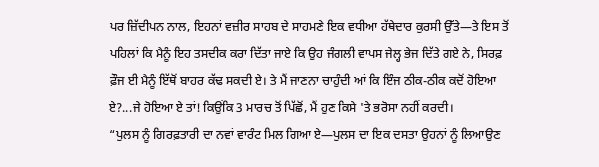ਪਰ ਜ਼ਿੱਦੀਪਨ ਨਾਲ, ਇਹਨਾਂ ਵਜ਼ੀਰ ਸਾਹਬ ਦੇ ਸਾਹਮਣੇ ਇਕ ਵਧੀਆ ਹੱਥੇਦਾਰ ਕੁਰਸੀ ਉੱਤੇ—ਤੇ ਇਸ ਤੋਂ ਪਹਿਲਾਂ ਕਿ ਮੈਨੂੰ ਇਹ ਤਸਦੀਕ ਕਰਾ ਦਿੱਤਾ ਜਾਏ ਕਿ ਉਹ ਜੰਗਲੀ ਵਾਪਸ ਜੇਲ੍ਹ ਭੇਜ ਦਿੱਤੇ ਗਏ ਨੇ, ਸਿਰਫ਼ ਫ਼ੌਜ ਈ ਮੈਨੂੰ ਇੱਥੋਂ ਬਾਹਰ ਕੱਢ ਸਕਦੀ ਏ। ਤੇ ਮੈਂ ਜਾਣਨਾ ਚਾਹੁੰਦੀ ਆਂ ਕਿ ਇੰਜ ਠੀਕ-ਠੀਕ ਕਦੋਂ ਹੋਇਆ ਏ?...ਜੇ ਹੋਇਆ ਏ ਤਾਂ! ਕਿਉਂਕਿ 3 ਮਾਰਚ ਤੋਂ ਪਿੱਛੋਂ, ਮੈਂ ਹੁਣ ਕਿਸੇ 'ਤੇ ਭਰੋਸਾ ਨਹੀਂ ਕਰਦੀ।
“ਪੁਲਸ ਨੂੰ ਗਿਰਫ਼ਤਾਰੀ ਦਾ ਨਵਾਂ ਵਾਰੰਟ ਮਿਲ ਗਿਆ ਏ—ਪੁਲਸ ਦਾ ਇਕ ਦਸਤਾ ਉਹਨਾਂ ਨੂੰ ਲਿਆਉਣ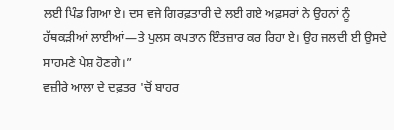ਲਈ ਪਿੰਡ ਗਿਆ ਏ। ਦਸ ਵਜੇ ਗਿਰਫ਼ਤਾਰੀ ਦੇ ਲਈ ਗਏ ਅਫ਼ਸਰਾਂ ਨੇ ਉਹਨਾਂ ਨੂੰ ਹੱਥਕੜੀਆਂ ਲਾਈਆਂ—ਤੇ ਪੁਲਸ ਕਪਤਾਨ ਇੰਤਜ਼ਾਰ ਕਰ ਰਿਹਾ ਏ। ਉਹ ਜਲਦੀ ਈ ਉਸਦੇ ਸਾਹਮਣੇ ਪੇਸ਼ ਹੋਣਗੇ।”
ਵਜ਼ੀਰੇ ਆਲਾ ਦੇ ਦਫ਼ਤਰ 'ਚੋਂ ਬਾਹਰ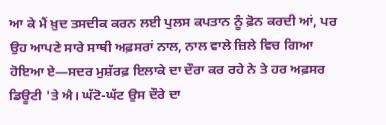ਆ ਕੇ ਮੈਂ ਖ਼ੁਦ ਤਸਦੀਕ ਕਰਨ ਲਈ ਪੁਲਸ ਕਪਤਾਨ ਨੂੰ ਫ਼ੋਨ ਕਰਦੀ ਆਂ, ਪਰ ਉਹ ਆਪਣੇ ਸਾਰੇ ਸਾਥੀ ਅਫ਼ਸਰਾਂ ਨਾਲ, ਨਾਲ ਵਾਲੇ ਜ਼ਿਲੇ ਵਿਚ ਗਿਆ ਹੋਇਆ ਏ—ਸਦਰ ਮੁਸ਼ੱਰਫ਼ ਇਲਾਕੇ ਦਾ ਦੌਰਾ ਕਰ ਰਹੇ ਨੇ ਤੇ ਹਰ ਅਫ਼ਸਰ ਡਿਊਟੀ 'ਤੇ ਐ। ਘੱਟੋ-ਘੱਟ ਉਸ ਦੌਰੇ ਦਾ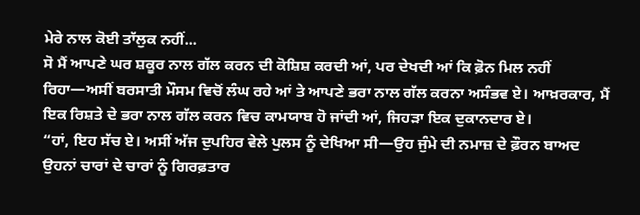ਮੇਰੇ ਨਾਲ ਕੋਈ ਤਾੱਲੁਕ ਨਹੀਂ...
ਸੋ ਮੈਂ ਆਪਣੇ ਘਰ ਸ਼ਕੂਰ ਨਾਲ ਗੱਲ ਕਰਨ ਦੀ ਕੋਸ਼ਿਸ਼ ਕਰਦੀ ਆਂ, ਪਰ ਦੇਖਦੀ ਆਂ ਕਿ ਫ਼ੋਨ ਮਿਲ ਨਹੀਂ ਰਿਹਾ—ਅਸੀਂ ਬਰਸਾਤੀ ਮੌਸਮ ਵਿਚੋਂ ਲੰਘ ਰਹੇ ਆਂ ਤੇ ਆਪਣੇ ਭਰਾ ਨਾਲ ਗੱਲ ਕਰਨਾ ਅਸੰਭਵ ਏ। ਆਖ਼ਰਕਾਰ, ਮੈਂ ਇਕ ਰਿਸ਼ਤੇ ਦੇ ਭਰਾ ਨਾਲ ਗੱਲ ਕਰਨ ਵਿਚ ਕਾਮਯਾਬ ਹੋ ਜਾਂਦੀ ਆਂ, ਜਿਹੜਾ ਇਕ ਦੁਕਾਨਦਾਰ ਏ।
“ਹਾਂ, ਇਹ ਸੱਚ ਏ। ਅਸੀਂ ਅੱਜ ਦੁਪਹਿਰ ਵੇਲੇ ਪੁਲਸ ਨੂੰ ਦੇਖਿਆ ਸੀ—ਉਹ ਜੁੰਮੇ ਦੀ ਨਮਾਜ਼ ਦੇ ਫ਼ੌਰਨ ਬਾਅਦ ਉਹਨਾਂ ਚਾਰਾਂ ਦੇ ਚਾਰਾਂ ਨੂੰ ਗਿਰਫ਼ਤਾਰ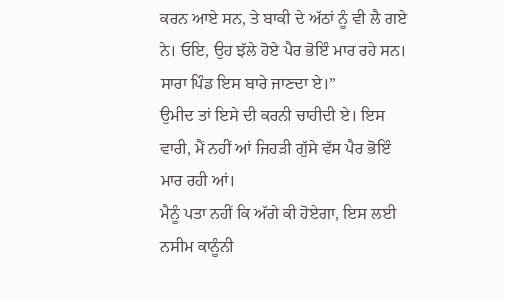ਕਰਨ ਆਏ ਸਨ, ਤੇ ਬਾਕੀ ਦੇ ਅੱਠਾਂ ਨੂੰ ਵੀ ਲੈ ਗਏ ਨੇ। ਓਇ, ਉਹ ਝੱਲੇ ਹੋਏ ਪੈਰ ਭੋਇੰ ਮਾਰ ਰਹੇ ਸਨ। ਸਾਰਾ ਪਿੰਡ ਇਸ ਬਾਰੇ ਜਾਣਦਾ ਏ।”
ਉਮੀਦ ਤਾਂ ਇਸੇ ਦੀ ਕਰਨੀ ਚਾਹੀਦੀ ਏ। ਇਸ ਵਾਰੀ, ਮੈਂ ਨਹੀਂ ਆਂ ਜਿਹੜੀ ਗੁੱਸੇ ਵੱਸ ਪੈਰ ਭੋਇੰ ਮਾਰ ਰਹੀ ਆਂ।
ਮੈਨੂੰ ਪਤਾ ਨਹੀਂ ਕਿ ਅੱਗੇ ਕੀ ਹੋਏਗਾ, ਇਸ ਲਈ ਨਸੀਮ ਕਾਨੂੰਨੀ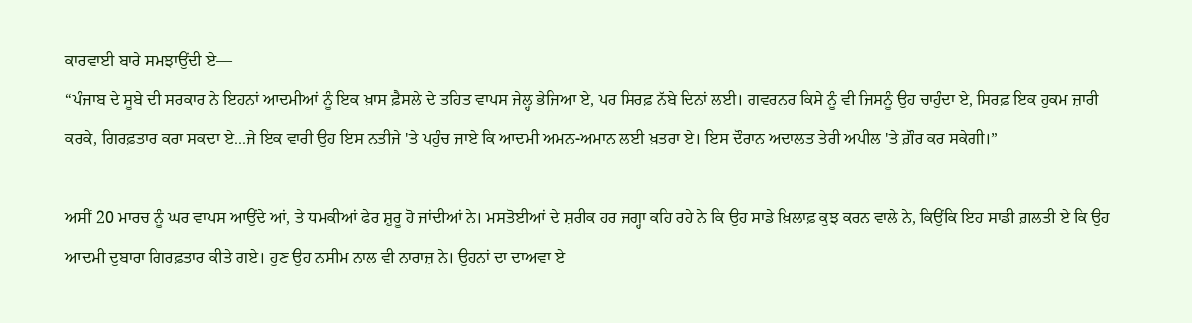ਕਾਰਵਾਈ ਬਾਰੇ ਸਮਝਾਉਂਦੀ ਏ—
“ਪੰਜਾਬ ਦੇ ਸੂਬੇ ਦੀ ਸਰਕਾਰ ਨੇ ਇਹਨਾਂ ਆਦਮੀਆਂ ਨੂੰ ਇਕ ਖ਼ਾਸ ਫ਼ੈਸਲੇ ਦੇ ਤਹਿਤ ਵਾਪਸ ਜੇਲ੍ਹ ਭੇਜਿਆ ਏ, ਪਰ ਸਿਰਫ਼ ਨੱਬੇ ਦਿਨਾਂ ਲਈ। ਗਵਰਨਰ ਕਿਸੇ ਨੂੰ ਵੀ ਜਿਸਨੂੰ ਉਹ ਚਾਹੁੰਦਾ ਏ, ਸਿਰਫ਼ ਇਕ ਹੁਕਮ ਜ਼ਾਰੀ ਕਰਕੇ, ਗਿਰਫ਼ਤਾਰ ਕਰਾ ਸਕਦਾ ਏ...ਜੇ ਇਕ ਵਾਰੀ ਉਹ ਇਸ ਨਤੀਜੇ 'ਤੇ ਪਹੁੰਚ ਜਾਏ ਕਿ ਆਦਮੀ ਅਮਨ-ਅਮਾਨ ਲਈ ਖ਼ਤਰਾ ਏ। ਇਸ ਦੌਰਾਨ ਅਦਾਲਤ ਤੇਰੀ ਅਪੀਲ 'ਤੇ ਗ਼ੌਰ ਕਰ ਸਕੇਗੀ।”

ਅਸੀਂ 20 ਮਾਰਚ ਨੂੰ ਘਰ ਵਾਪਸ ਆਉਂਦੇ ਆਂ, ਤੇ ਧਮਕੀਆਂ ਫੇਰ ਸ਼ੁਰੂ ਹੋ ਜਾਂਦੀਆਂ ਨੇ। ਮਸਤੋਈਆਂ ਦੇ ਸ਼ਰੀਕ ਹਰ ਜਗ੍ਹਾ ਕਹਿ ਰਹੇ ਨੇ ਕਿ ਉਹ ਸਾਡੇ ਖ਼ਿਲਾਫ਼ ਕੁਝ ਕਰਨ ਵਾਲੇ ਨੇ, ਕਿਉਂਕਿ ਇਹ ਸਾਡੀ ਗ਼ਲਤੀ ਏ ਕਿ ਉਹ ਆਦਮੀ ਦੁਬਾਰਾ ਗਿਰਫ਼ਤਾਰ ਕੀਤੇ ਗਏ। ਹੁਣ ਉਹ ਨਸੀਮ ਨਾਲ ਵੀ ਨਾਰਾਜ਼ ਨੇ। ਉਹਨਾਂ ਦਾ ਦਾਅਵਾ ਏ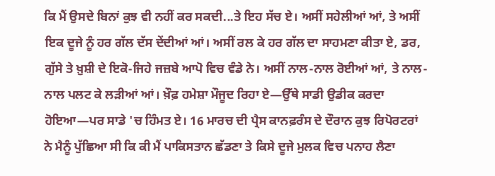ਕਿ ਮੈਂ ਉਸਦੇ ਬਿਨਾਂ ਕੁਝ ਵੀ ਨਹੀਂ ਕਰ ਸਕਦੀ...ਤੇ ਇਹ ਸੱਚ ਏ। ਅਸੀਂ ਸਹੇਲੀਆਂ ਆਂ, ਤੇ ਅਸੀਂ ਇਕ ਦੂਜੇ ਨੂੰ ਹਰ ਗੱਲ ਦੱਸ ਦੇਂਦੀਆਂ ਆਂ। ਅਸੀਂ ਰਲ ਕੇ ਹਰ ਗੱਲ ਦਾ ਸਾਹਮਣਾ ਕੀਤਾ ਏ, ਡਰ, ਗੁੱਸੇ ਤੇ ਖ਼ੁਸ਼ੀ ਦੇ ਇਕੋ-ਜਿਹੇ ਜਜ਼ਬੇ ਆਪੋ ਵਿਚ ਵੰਡੇ ਨੇ। ਅਸੀਂ ਨਾਲ-ਨਾਲ ਰੋਈਆਂ ਆਂ, ਤੇ ਨਾਲ-ਨਾਲ ਪਲਟ ਕੇ ਲੜੀਆਂ ਆਂ। ਖ਼ੌਫ਼ ਹਮੇਸ਼ਾ ਮੌਜੂਦ ਰਿਹਾ ਏ—ਉੱਥੇ ਸਾਡੀ ਉਡੀਕ ਕਰਦਾ ਹੋਇਆ—ਪਰ ਸਾਡੇ 'ਚ ਹਿੰਮਤ ਏ। 16 ਮਾਰਚ ਦੀ ਪ੍ਰੈਸ ਕਾਨਫ਼ਰੰਸ ਦੇ ਦੌਰਾਨ ਕੁਝ ਰਿਪੋਰਟਰਾਂ ਨੇ ਮੈਨੂੰ ਪੁੱਛਿਆ ਸੀ ਕਿ ਕੀ ਮੈਂ ਪਾਕਿਸਤਾਨ ਛੱਡਣਾ ਤੇ ਕਿਸੇ ਦੂਜੇ ਮੁਲਕ ਵਿਚ ਪਨਾਹ ਲੈਣਾ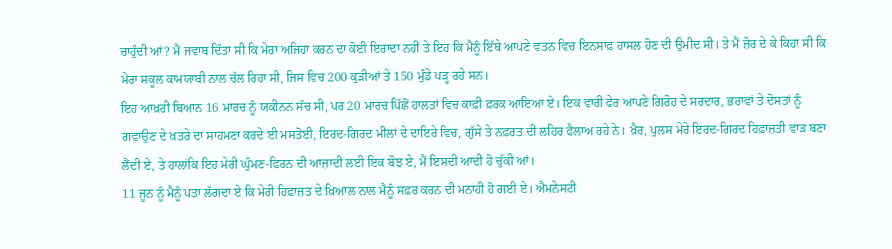ਚਾਹੁੰਦੀ ਆਂ? ਮੈਂ ਜਵਾਬ ਦਿੱਤਾ ਸੀ ਕਿ ਮੇਰਾ ਅਜਿਹਾ ਕਰਨ ਦਾ ਕੋਈ ਇਰਾਦਾ ਨਹੀਂ ਤੇ ਇਹ ਕਿ ਮੈਨੂੰ ਇੱਥੇ ਆਪਣੇ ਵਤਨ ਵਿਚ ਇਨਸਾਫ਼ ਹਾਸਲ ਹੋਣ ਦੀ ਉਮੀਦ ਸੀ। ਤੇ ਮੈਂ ਜ਼ੋਰ ਦੇ ਕੇ ਕਿਹਾ ਸੀ ਕਿ ਮੇਰਾ ਸਕੂਲ ਕਾਮਯਾਬੀ ਨਾਲ ਚੱਲ ਰਿਹਾ ਸੀ, ਜਿਸ ਵਿਚ 200 ਕੁੜੀਆਂ ਤੇ 150 ਮੁੰਡੇ ਪੜ੍ਹ ਰਹੇ ਸਨ।
ਇਹ ਆਖ਼ਰੀ ਬਿਆਨ 16 ਮਾਰਚ ਨੂੰ ਯਕੀਨਨ ਸੱਚ ਸੀ, ਪਰ 20 ਮਾਰਚ ਪਿੱਛੋਂ ਹਾਲਤਾਂ ਵਿਚ ਕਾਫ਼ੀ ਫ਼ਰਕ ਆਇਆ ਏ। ਇਕ ਵਾਰੀ ਫੇਰ ਆਪਣੇ ਗਿਰੋਹ ਦੇ ਸਰਦਾਰ, ਭਰਾਵਾਂ ਤੇ ਦੋਸਤਾਂ ਨੂੰ ਗਵਾਉਣ ਦੇ ਖ਼ਤਰੇ ਦਾ ਸਾਹਮਣਾ ਕਰਦੇ ਈ ਮਸਤੋਈ, ਇਰਦ-ਗਿਰਦ ਮੀਲਾਂ ਦੇ ਦਾਇਰੇ ਵਿਚ, ਗੁੱਸੇ ਤੇ ਨਫ਼ਰਤ ਦੀ ਲਹਿਰ ਫੈਲਾਅ ਰਹੇ ਨੇ। ਖ਼ੈਰ, ਪੁਲਸ ਮੇਰੇ ਇਰਦ-ਗਿਰਦ ਹਿਫ਼ਾਜ਼ਤੀ ਵਾੜ ਬਣਾ ਲੈਂਦੀ ਏ, ਤੇ ਹਾਲਾਂਕਿ ਇਹ ਮੇਰੀ ਘੁੰਮਣ-ਫਿਰਨ ਦੀ ਆਜ਼ਾਦੀ ਲਈ ਇਕ ਬੋਝ ਏ, ਮੈਂ ਇਸਦੀ ਆਦੀ ਹੋ ਚੁੱਕੀ ਆਂ।
11 ਜੂਨ ਨੂੰ ਮੈਨੂੰ ਪਤਾ ਲੱਗਦਾ ਏ ਕਿ ਮੇਰੀ ਹਿਫ਼ਾਜ਼ਤ ਦੇ ਖ਼ਿਆਲ ਨਾਲ ਮੈਨੂੰ ਸਫ਼ਰ ਕਰਨ ਦੀ ਮਨਾਹੀ ਹੋ ਗਈ ਏ। ਐਮਨੇਸਟੀ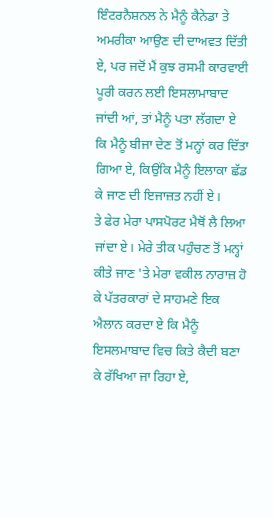ਇੰਟਰਨੈਸ਼ਨਲ ਨੇ ਮੈਨੂੰ ਕੈਨੇਡਾ ਤੇ ਅਮਰੀਕਾ ਆਉਣ ਦੀ ਦਾਅਵਤ ਦਿੱਤੀ ਏ, ਪਰ ਜਦੋਂ ਮੈਂ ਕੁਝ ਰਸਮੀ ਕਾਰਵਾਈ ਪੂਰੀ ਕਰਨ ਲਈ ਇਸਲਾਮਾਬਾਦ ਜਾਂਦੀ ਆਂ, ਤਾਂ ਮੈਨੂੰ ਪਤਾ ਲੱਗਦਾ ਏ ਕਿ ਮੈਨੂੰ ਬੀਜਾ ਦੇਣ ਤੋਂ ਮਨ੍ਹਾਂ ਕਰ ਦਿੱਤਾ ਗਿਆ ਏ, ਕਿਉਂਕਿ ਮੈਨੂੰ ਇਲਾਕਾ ਛੱਡ ਕੇ ਜਾਣ ਦੀ ਇਜਾਜ਼ਤ ਨਹੀਂ ਏ।
ਤੇ ਫੇਰ ਮੇਰਾ ਪਾਸਪੋਰਟ ਮੈਥੋਂ ਲੈ ਲਿਆ ਜਾਂਦਾ ਏ। ਮੇਰੇ ਤੀਕ ਪਹੁੰਚਣ ਤੋਂ ਮਨ੍ਹਾਂ ਕੀਤੇ ਜਾਣ 'ਤੇ ਮੇਰਾ ਵਕੀਲ ਨਾਰਾਜ਼ ਹੋ ਕੇ ਪੱਤਰਕਾਰਾਂ ਦੇ ਸਾਹਮਣੇ ਇਕ ਐਲਾਨ ਕਰਦਾ ਏ ਕਿ ਮੈਨੂੰ ਇਸਲਮਾਬਾਦ ਵਿਚ ਕਿਤੇ ਕੈਦੀ ਬਣਾ ਕੇ ਰੱਖਿਆ ਜਾ ਰਿਹਾ ਏ,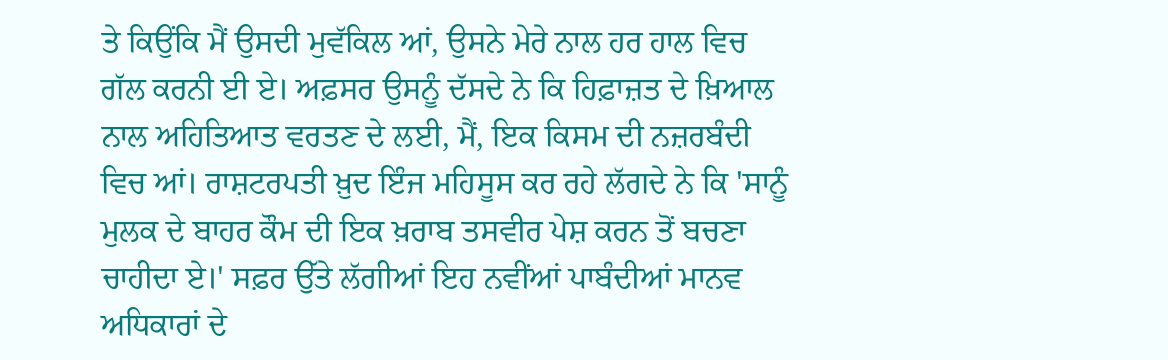ਤੇ ਕਿਉਂਕਿ ਮੈਂ ਉਸਦੀ ਮੁਵੱਕਿਲ ਆਂ, ਉਸਨੇ ਮੇਰੇ ਨਾਲ ਹਰ ਹਾਲ ਵਿਚ ਗੱਲ ਕਰਨੀ ਈ ਏ। ਅਫ਼ਸਰ ਉਸਨੂੰ ਦੱਸਦੇ ਨੇ ਕਿ ਹਿਫ਼ਾਜ਼ਤ ਦੇ ਖ਼ਿਆਲ ਨਾਲ ਅਹਿਤਿਆਤ ਵਰਤਣ ਦੇ ਲਈ, ਮੈਂ, ਇਕ ਕਿਸਮ ਦੀ ਨਜ਼ਰਬੰਦੀ ਵਿਚ ਆਂ। ਰਾਸ਼ਟਰਪਤੀ ਖ਼ੁਦ ਇੰਜ ਮਹਿਸੂਸ ਕਰ ਰਹੇ ਲੱਗਦੇ ਨੇ ਕਿ 'ਸਾਨੂੰ ਮੁਲਕ ਦੇ ਬਾਹਰ ਕੌਮ ਦੀ ਇਕ ਖ਼ਰਾਬ ਤਸਵੀਰ ਪੇਸ਼ ਕਰਨ ਤੋਂ ਬਚਣਾ ਚਾਹੀਦਾ ਏ।' ਸਫ਼ਰ ਉੱਤੇ ਲੱਗੀਆਂ ਇਹ ਨਵੀਂਆਂ ਪਾਬੰਦੀਆਂ ਮਾਨਵ ਅਧਿਕਾਰਾਂ ਦੇ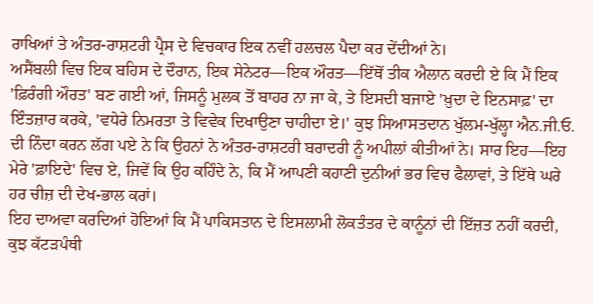ਰਾਖਿਆਂ ਤੇ ਅੰਤਰ-ਰਾਸ਼ਟਰੀ ਪ੍ਰੈਸ ਦੇ ਵਿਚਕਾਰ ਇਕ ਨਵੀਂ ਹਲਚਲ ਪੈਦਾ ਕਰ ਦੇਂਦੀਆਂ ਨੇ।
ਅਸੈਂਬਲੀ ਵਿਚ ਇਕ ਬਹਿਸ ਦੇ ਦੌਰਾਨ, ਇਕ ਸੇਨੇਟਰ—ਇਕ ਔਰਤ—ਇੱਥੋਂ ਤੀਕ ਐਲਾਨ ਕਰਦੀ ਏ ਕਿ ਮੈਂ ਇਕ 'ਫ਼ਿਰੰਗੀ ਔਰਤ' ਬਣ ਗਈ ਆਂ, ਜਿਸਨੂੰ ਮੁਲਕ ਤੋਂ ਬਾਹਰ ਨਾ ਜਾ ਕੇ, ਤੇ ਇਸਦੀ ਬਜਾਏ 'ਖ਼ੁਦਾ ਦੇ ਇਨਸਾਫ਼' ਦਾ ਇੰਤਜ਼ਾਰ ਕਰਕੇ, 'ਵਧੇਰੇ ਨਿਮਰਤਾ ਤੇ ਵਿਵੇਕ ਦਿਖਾਉਣਾ ਚਾਹੀਦਾ ਏ।' ਕੁਝ ਸਿਆਸਤਦਾਨ ਖੁੱਲਮ-ਖੁੱਲ੍ਹਾ ਐਨ.ਜੀ.ਓ. ਦੀ ਨਿੰਦਾ ਕਰਨ ਲੱਗ ਪਏ ਨੇ ਕਿ ਉਹਨਾਂ ਨੇ ਅੰਤਰ-ਰਾਸ਼ਟਰੀ ਬਰਾਦਰੀ ਨੂੰ ਅਪੀਲਾਂ ਕੀਤੀਆਂ ਨੇ। ਸਾਰ ਇਹ—ਇਹ ਮੇਰੇ 'ਫ਼ਾਇਦੇ' ਵਿਚ ਏ, ਜਿਵੇਂ ਕਿ ਉਹ ਕਹਿੰਦੇ ਨੇ, ਕਿ ਮੈਂ ਆਪਣੀ ਕਹਾਣੀ ਦੁਨੀਆਂ ਭਰ ਵਿਚ ਫੈਲਾਵਾਂ, ਤੇ ਇੱਥੇ ਘਰੇ ਹਰ ਚੀਜ਼ ਦੀ ਦੇਖ-ਭਾਲ ਕਰਾਂ।
ਇਹ ਦਾਅਵਾ ਕਰਦਿਆਂ ਹੋਇਆਂ ਕਿ ਮੈਂ ਪਾਕਿਸਤਾਨ ਦੇ ਇਸਲਾਮੀ ਲੋਕਤੰਤਰ ਦੇ ਕਾਨੂੰਨਾਂ ਦੀ ਇੱਜ਼ਤ ਨਹੀਂ ਕਰਦੀ, ਕੁਝ ਕੱਟੜਪੰਥੀ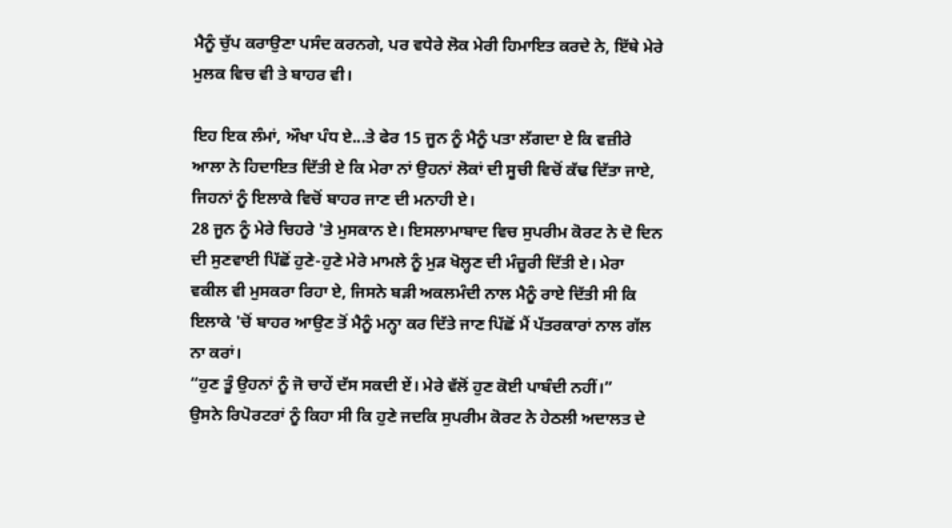ਮੈਨੂੰ ਚੁੱਪ ਕਰਾਉਣਾ ਪਸੰਦ ਕਰਨਗੇ, ਪਰ ਵਧੇਰੇ ਲੋਕ ਮੇਰੀ ਹਿਮਾਇਤ ਕਰਦੇ ਨੇ, ਇੱਥੇ ਮੇਰੇ ਮੁਲਕ ਵਿਚ ਵੀ ਤੇ ਬਾਹਰ ਵੀ।

ਇਹ ਇਕ ਲੰਮਾਂ, ਔਖਾ ਪੰਧ ਏ...ਤੇ ਫੇਰ 15 ਜੂਨ ਨੂੰ ਮੈਨੂੰ ਪਤਾ ਲੱਗਦਾ ਏ ਕਿ ਵਜ਼ੀਰੇ ਆਲਾ ਨੇ ਹਿਦਾਇਤ ਦਿੱਤੀ ਏ ਕਿ ਮੇਰਾ ਨਾਂ ਉਹਨਾਂ ਲੋਕਾਂ ਦੀ ਸੂਚੀ ਵਿਚੋਂ ਕੱਢ ਦਿੱਤਾ ਜਾਏ, ਜਿਹਨਾਂ ਨੂੰ ਇਲਾਕੇ ਵਿਚੋਂ ਬਾਹਰ ਜਾਣ ਦੀ ਮਨਾਹੀ ਏ।
28 ਜੂਨ ਨੂੰ ਮੇਰੇ ਚਿਹਰੇ 'ਤੇ ਮੁਸਕਾਨ ਏ। ਇਸਲਾਮਾਬਾਦ ਵਿਚ ਸੁਪਰੀਮ ਕੋਰਟ ਨੇ ਦੋ ਦਿਨ ਦੀ ਸੁਣਵਾਈ ਪਿੱਛੋਂ ਹੁਣੇ-ਹੁਣੇ ਮੇਰੇ ਮਾਮਲੇ ਨੂੰ ਮੁੜ ਖੋਲ੍ਹਣ ਦੀ ਮੰਜ਼ੂਰੀ ਦਿੱਤੀ ਏ। ਮੇਰਾ ਵਕੀਲ ਵੀ ਮੁਸਕਰਾ ਰਿਹਾ ਏ, ਜਿਸਨੇ ਬੜੀ ਅਕਲਮੰਦੀ ਨਾਲ ਮੈਨੂੰ ਰਾਏ ਦਿੱਤੀ ਸੀ ਕਿ ਇਲਾਕੇ 'ਚੋਂ ਬਾਹਰ ਆਉਣ ਤੋਂ ਮੈਨੂੰ ਮਨ੍ਹਾ ਕਰ ਦਿੱਤੇ ਜਾਣ ਪਿੱਛੋਂ ਮੈਂ ਪੱਤਰਕਾਰਾਂ ਨਾਲ ਗੱਲ ਨਾ ਕਰਾਂ।
“ਹੁਣ ਤੂੰ ਉਹਨਾਂ ਨੂੰ ਜੋ ਚਾਹੇਂ ਦੱਸ ਸਕਦੀ ਏਂ। ਮੇਰੇ ਵੱਲੋਂ ਹੁਣ ਕੋਈ ਪਾਬੰਦੀ ਨਹੀਂ।”
ਉਸਨੇ ਰਿਪੋਰਟਰਾਂ ਨੂੰ ਕਿਹਾ ਸੀ ਕਿ ਹੁਣੇ ਜਦਕਿ ਸੁਪਰੀਮ ਕੋਰਟ ਨੇ ਹੇਠਲੀ ਅਦਾਲਤ ਦੇ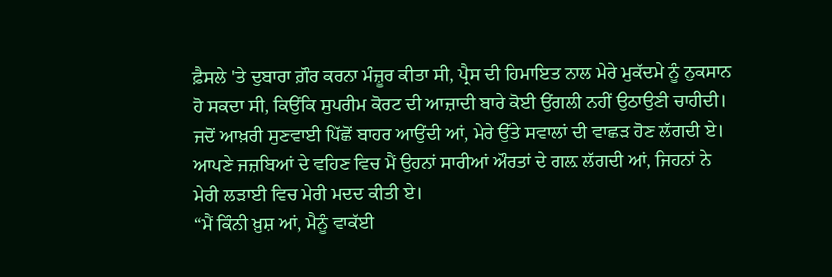ਫ਼ੈਸਲੇ 'ਤੇ ਦੁਬਾਰਾ ਗ਼ੌਰ ਕਰਨਾ ਮੰਜ਼ੂਰ ਕੀਤਾ ਸੀ, ਪ੍ਰੈਸ ਦੀ ਹਿਮਾਇਤ ਨਾਲ ਮੇਰੇ ਮੁਕੱਦਮੇ ਨੂੰ ਨੁਕਸਾਨ ਹੋ ਸਕਦਾ ਸੀ, ਕਿਉਂਕਿ ਸੁਪਰੀਮ ਕੋਰਟ ਦੀ ਆਜ਼ਾਦੀ ਬਾਰੇ ਕੋਈ ਉਂਗਲੀ ਨਹੀਂ ਉਠਾਉਣੀ ਚਾਹੀਦੀ। ਜਦੋਂ ਆਖ਼ਰੀ ਸੁਣਵਾਈ ਪਿੱਛੋਂ ਬਾਹਰ ਆਉਂਦੀ ਆਂ, ਮੇਰੇ ਉੱਤੇ ਸਵਾਲਾਂ ਦੀ ਵਾਛੜ ਹੋਣ ਲੱਗਦੀ ਏ। ਆਪਣੇ ਜਜ਼ਬਿਆਂ ਦੇ ਵਹਿਣ ਵਿਚ ਮੈਂ ਉਹਨਾਂ ਸਾਰੀਆਂ ਔਰਤਾਂ ਦੇ ਗਲ਼ ਲੱਗਦੀ ਆਂ, ਜਿਹਨਾਂ ਨੇ ਮੇਰੀ ਲੜਾਈ ਵਿਚ ਮੇਰੀ ਮਦਦ ਕੀਤੀ ਏ।
“ਮੈਂ ਕਿੰਨੀ ਖ਼ੁਸ਼ ਆਂ, ਮੈਨੂੰ ਵਾਕੱਈ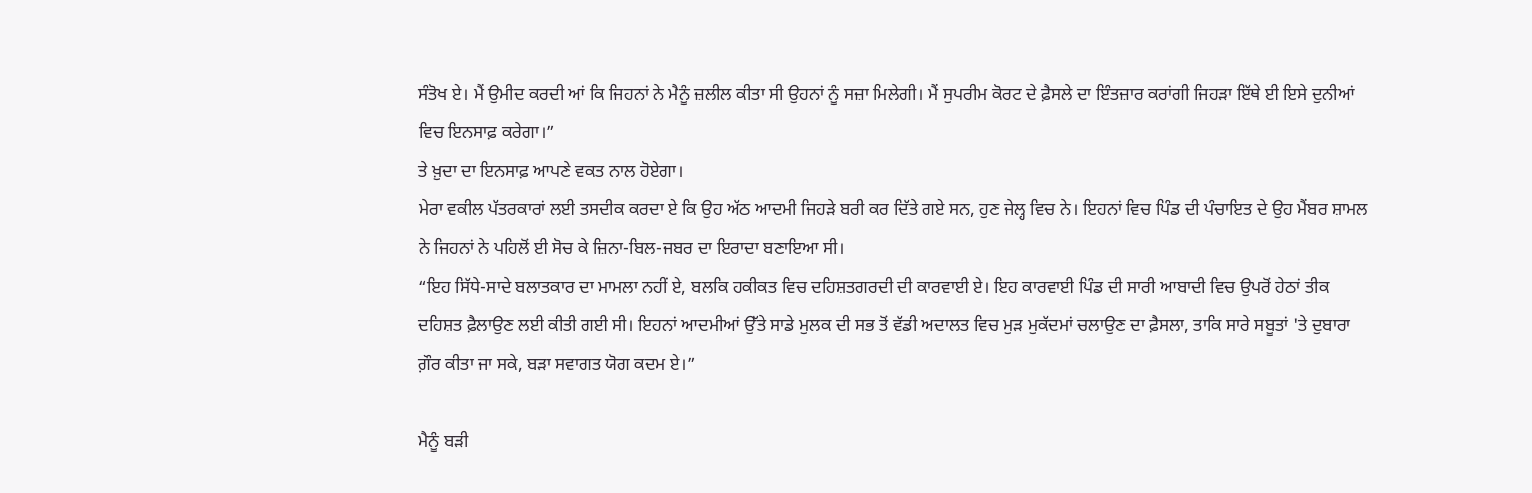ਸੰਤੋਖ ਏ। ਮੈਂ ਉਮੀਦ ਕਰਦੀ ਆਂ ਕਿ ਜਿਹਨਾਂ ਨੇ ਮੈਨੂੰ ਜ਼ਲੀਲ ਕੀਤਾ ਸੀ ਉਹਨਾਂ ਨੂੰ ਸਜ਼ਾ ਮਿਲੇਗੀ। ਮੈਂ ਸੁਪਰੀਮ ਕੋਰਟ ਦੇ ਫ਼ੈਸਲੇ ਦਾ ਇੰਤਜ਼ਾਰ ਕਰਾਂਗੀ ਜਿਹੜਾ ਇੱਥੇ ਈ ਇਸੇ ਦੁਨੀਆਂ ਵਿਚ ਇਨਸਾਫ਼ ਕਰੇਗਾ।”
ਤੇ ਖ਼ੁਦਾ ਦਾ ਇਨਸਾਫ਼ ਆਪਣੇ ਵਕਤ ਨਾਲ ਹੋਏਗਾ।
ਮੇਰਾ ਵਕੀਲ ਪੱਤਰਕਾਰਾਂ ਲਈ ਤਸਦੀਕ ਕਰਦਾ ਏ ਕਿ ਉਹ ਅੱਠ ਆਦਮੀ ਜਿਹੜੇ ਬਰੀ ਕਰ ਦਿੱਤੇ ਗਏ ਸਨ, ਹੁਣ ਜੇਲ੍ਹ ਵਿਚ ਨੇ। ਇਹਨਾਂ ਵਿਚ ਪਿੰਡ ਦੀ ਪੰਚਾਇਤ ਦੇ ਉਹ ਮੈਂਬਰ ਸ਼ਾਮਲ ਨੇ ਜਿਹਨਾਂ ਨੇ ਪਹਿਲੋਂ ਈ ਸੋਚ ਕੇ ਜ਼ਿਨਾ-ਬਿਲ-ਜਬਰ ਦਾ ਇਰਾਦਾ ਬਣਾਇਆ ਸੀ।
“ਇਹ ਸਿੱਧੇ-ਸਾਦੇ ਬਲਾਤਕਾਰ ਦਾ ਮਾਮਲਾ ਨਹੀਂ ਏ, ਬਲਕਿ ਹਕੀਕਤ ਵਿਚ ਦਹਿਸ਼ਤਗਰਦੀ ਦੀ ਕਾਰਵਾਈ ਏ। ਇਹ ਕਾਰਵਾਈ ਪਿੰਡ ਦੀ ਸਾਰੀ ਆਬਾਦੀ ਵਿਚ ਉਪਰੋਂ ਹੇਠਾਂ ਤੀਕ ਦਹਿਸ਼ਤ ਫ਼ੈਲਾਉਣ ਲਈ ਕੀਤੀ ਗਈ ਸੀ। ਇਹਨਾਂ ਆਦਮੀਆਂ ਉੱਤੇ ਸਾਡੇ ਮੁਲਕ ਦੀ ਸਭ ਤੋਂ ਵੱਡੀ ਅਦਾਲਤ ਵਿਚ ਮੁੜ ਮੁਕੱਦਮਾਂ ਚਲਾਉਣ ਦਾ ਫ਼ੈਸਲਾ, ਤਾਕਿ ਸਾਰੇ ਸਬੂਤਾਂ 'ਤੇ ਦੁਬਾਰਾ ਗ਼ੌਰ ਕੀਤਾ ਜਾ ਸਕੇ, ਬੜਾ ਸਵਾਗਤ ਯੋਗ ਕਦਮ ਏ।”

ਮੈਨੂੰ ਬੜੀ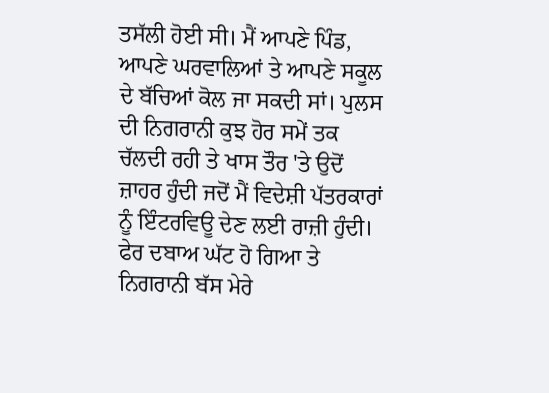ਤਸੱਲੀ ਹੋਈ ਸੀ। ਮੈਂ ਆਪਣੇ ਪਿੰਡ, ਆਪਣੇ ਘਰਵਾਲਿਆਂ ਤੇ ਆਪਣੇ ਸਕੂਲ ਦੇ ਬੱਚਿਆਂ ਕੋਲ ਜਾ ਸਕਦੀ ਸਾਂ। ਪੁਲਸ ਦੀ ਨਿਗਰਾਨੀ ਕੁਝ ਹੋਰ ਸਮੇਂ ਤਕ ਚੱਲਦੀ ਰਹੀ ਤੇ ਖਾਸ ਤੌਰ 'ਤੇ ਉਦੋਂ ਜ਼ਾਹਰ ਹੁੰਦੀ ਜਦੋਂ ਮੈਂ ਵਿਦੇਸ਼ੀ ਪੱਤਰਕਾਰਾਂ ਨੂੰ ਇੰਟਰਵਿਊ ਦੇਣ ਲਈ ਰਾਜ਼ੀ ਹੁੰਦੀ। ਫੇਰ ਦਬਾਅ ਘੱਟ ਹੋ ਗਿਆ ਤੇ ਨਿਗਰਾਨੀ ਬੱਸ ਮੇਰੇ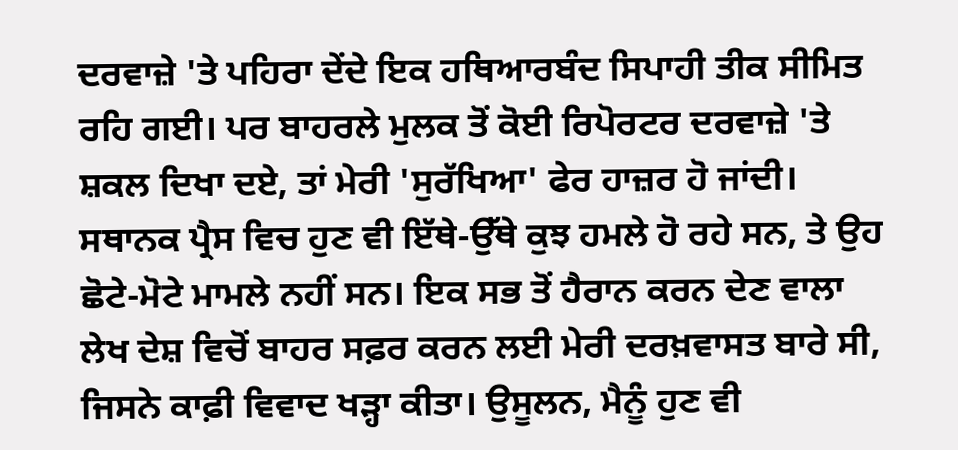ਦਰਵਾਜ਼ੇ 'ਤੇ ਪਹਿਰਾ ਦੇਂਦੇ ਇਕ ਹਥਿਆਰਬੰਦ ਸਿਪਾਹੀ ਤੀਕ ਸੀਮਿਤ ਰਹਿ ਗਈ। ਪਰ ਬਾਹਰਲੇ ਮੁਲਕ ਤੋਂ ਕੋਈ ਰਿਪੋਰਟਰ ਦਰਵਾਜ਼ੇ 'ਤੇ ਸ਼ਕਲ ਦਿਖਾ ਦਏ, ਤਾਂ ਮੇਰੀ 'ਸੁਰੱਖਿਆ' ਫੇਰ ਹਾਜ਼ਰ ਹੋ ਜਾਂਦੀ।
ਸਥਾਨਕ ਪ੍ਰੈਸ ਵਿਚ ਹੁਣ ਵੀ ਇੱਥੇ-ਉੱਥੇ ਕੁਝ ਹਮਲੇ ਹੋ ਰਹੇ ਸਨ, ਤੇ ਉਹ ਛੋਟੇ-ਮੋਟੇ ਮਾਮਲੇ ਨਹੀਂ ਸਨ। ਇਕ ਸਭ ਤੋਂ ਹੈਰਾਨ ਕਰਨ ਦੇਣ ਵਾਲਾ ਲੇਖ ਦੇਸ਼ ਵਿਚੋਂ ਬਾਹਰ ਸਫ਼ਰ ਕਰਨ ਲਈ ਮੇਰੀ ਦਰਖ਼ਵਾਸਤ ਬਾਰੇ ਸੀ, ਜਿਸਨੇ ਕਾਫ਼ੀ ਵਿਵਾਦ ਖੜ੍ਹਾ ਕੀਤਾ। ਉਸੂਲਨ, ਮੈਨੂੰ ਹੁਣ ਵੀ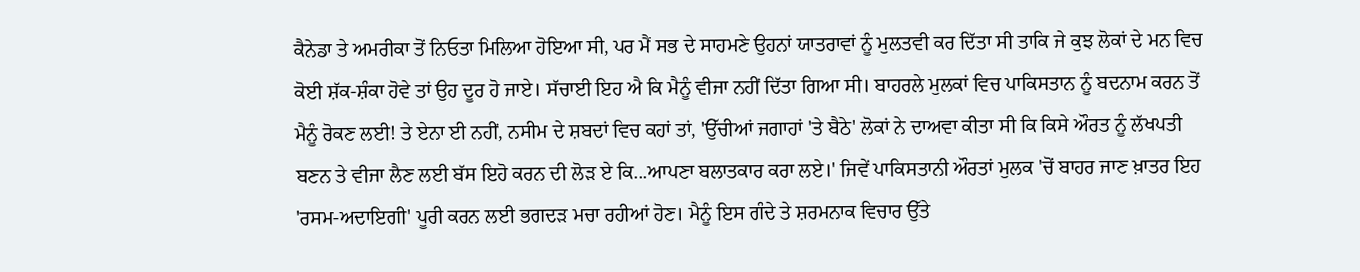ਕੈਨੇਡਾ ਤੇ ਅਮਰੀਕਾ ਤੋਂ ਨਿਓਤਾ ਮਿਲਿਆ ਹੋਇਆ ਸੀ, ਪਰ ਮੈਂ ਸਭ ਦੇ ਸਾਹਮਣੇ ਉਹਨਾਂ ਯਾਤਰਾਵਾਂ ਨੂੰ ਮੁਲਤਵੀ ਕਰ ਦਿੱਤਾ ਸੀ ਤਾਕਿ ਜੇ ਕੁਝ ਲੋਕਾਂ ਦੇ ਮਨ ਵਿਚ ਕੋਈ ਸ਼ੱਕ-ਸ਼ੰਕਾ ਹੋਵੇ ਤਾਂ ਉਹ ਦੂਰ ਹੋ ਜਾਏ। ਸੱਚਾਈ ਇਹ ਐ ਕਿ ਮੈਨੂੰ ਵੀਜਾ ਨਹੀਂ ਦਿੱਤਾ ਗਿਆ ਸੀ। ਬਾਹਰਲੇ ਮੁਲਕਾਂ ਵਿਚ ਪਾਕਿਸਤਾਨ ਨੂੰ ਬਦਨਾਮ ਕਰਨ ਤੋਂ ਮੈਨੂੰ ਰੋਕਣ ਲਈ! ਤੇ ਏਨਾ ਈ ਨਹੀਂ, ਨਸੀਮ ਦੇ ਸ਼ਬਦਾਂ ਵਿਚ ਕਹਾਂ ਤਾਂ, 'ਉੱਚੀਆਂ ਜਗਾਹਾਂ 'ਤੇ ਬੈਠੇ' ਲੋਕਾਂ ਨੇ ਦਾਅਵਾ ਕੀਤਾ ਸੀ ਕਿ ਕਿਸੇ ਔਰਤ ਨੂੰ ਲੱਖਪਤੀ ਬਣਨ ਤੇ ਵੀਜਾ ਲੈਣ ਲਈ ਬੱਸ ਇਹੋ ਕਰਨ ਦੀ ਲੋੜ ਏ ਕਿ...ਆਪਣਾ ਬਲਾਤਕਾਰ ਕਰਾ ਲਏ।' ਜਿਵੇਂ ਪਾਕਿਸਤਾਨੀ ਔਰਤਾਂ ਮੁਲਕ 'ਚੋਂ ਬਾਹਰ ਜਾਣ ਖ਼ਾਤਰ ਇਹ 'ਰਸਮ-ਅਦਾਇਗੀ' ਪੂਰੀ ਕਰਨ ਲਈ ਭਗਦੜ ਮਚਾ ਰਹੀਆਂ ਹੋਣ। ਮੈਨੂੰ ਇਸ ਗੰਦੇ ਤੇ ਸ਼ਰਮਨਾਕ ਵਿਚਾਰ ਉੱਤੇ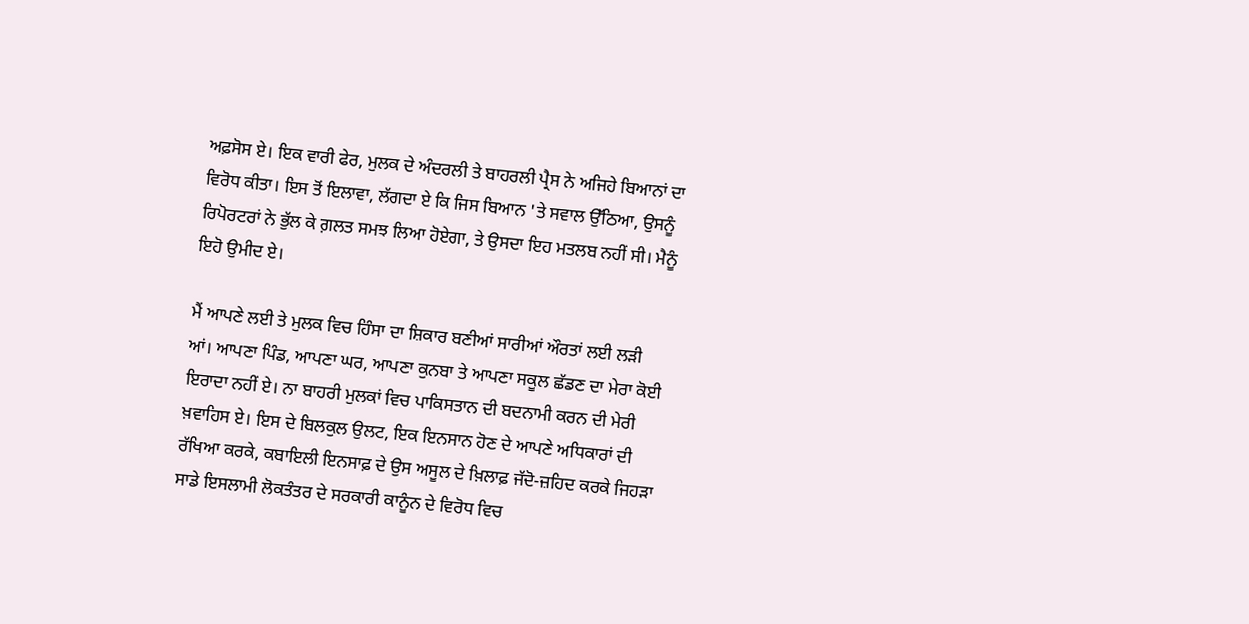ਅਫ਼ਸੋਸ ਏ। ਇਕ ਵਾਰੀ ਫੇਰ, ਮੁਲਕ ਦੇ ਅੰਦਰਲੀ ਤੇ ਬਾਹਰਲੀ ਪ੍ਰੈਸ ਨੇ ਅਜਿਹੇ ਬਿਆਨਾਂ ਦਾ ਵਿਰੋਧ ਕੀਤਾ। ਇਸ ਤੋਂ ਇਲਾਵਾ, ਲੱਗਦਾ ਏ ਕਿ ਜਿਸ ਬਿਆਨ 'ਤੇ ਸਵਾਲ ਉੱਠਿਆ, ਉਸਨੂੰ ਰਿਪੋਰਟਰਾਂ ਨੇ ਭੁੱਲ ਕੇ ਗ਼ਲਤ ਸਮਝ ਲਿਆ ਹੋਏਗਾ, ਤੇ ਉਸਦਾ ਇਹ ਮਤਲਬ ਨਹੀਂ ਸੀ। ਮੈਨੂੰ ਇਹੋ ਉਮੀਦ ਏ।

ਮੈਂ ਆਪਣੇ ਲਈ ਤੇ ਮੁਲਕ ਵਿਚ ਹਿੰਸਾ ਦਾ ਸ਼ਿਕਾਰ ਬਣੀਆਂ ਸਾਰੀਆਂ ਔਰਤਾਂ ਲਈ ਲੜੀ ਆਂ। ਆਪਣਾ ਪਿੰਡ, ਆਪਣਾ ਘਰ, ਆਪਣਾ ਕੁਨਬਾ ਤੇ ਆਪਣਾ ਸਕੂਲ ਛੱਡਣ ਦਾ ਮੇਰਾ ਕੋਈ ਇਰਾਦਾ ਨਹੀਂ ਏ। ਨਾ ਬਾਹਰੀ ਮੁਲਕਾਂ ਵਿਚ ਪਾਕਿਸਤਾਨ ਦੀ ਬਦਨਾਮੀ ਕਰਨ ਦੀ ਮੇਰੀ ਖ਼ਵਾਹਿਸ ਏ। ਇਸ ਦੇ ਬਿਲਕੁਲ ਉਲਟ, ਇਕ ਇਨਸਾਨ ਹੋਣ ਦੇ ਆਪਣੇ ਅਧਿਕਾਰਾਂ ਦੀ ਰੱਖਿਆ ਕਰਕੇ, ਕਬਾਇਲੀ ਇਨਸਾਫ਼ ਦੇ ਉਸ ਅਸੂਲ ਦੇ ਖ਼ਿਲਾਫ਼ ਜੱਦੋ-ਜ਼ਹਿਦ ਕਰਕੇ ਜਿਹੜਾ ਸਾਡੇ ਇਸਲਾਮੀ ਲੋਕਤੰਤਰ ਦੇ ਸਰਕਾਰੀ ਕਾਨੂੰਨ ਦੇ ਵਿਰੋਧ ਵਿਚ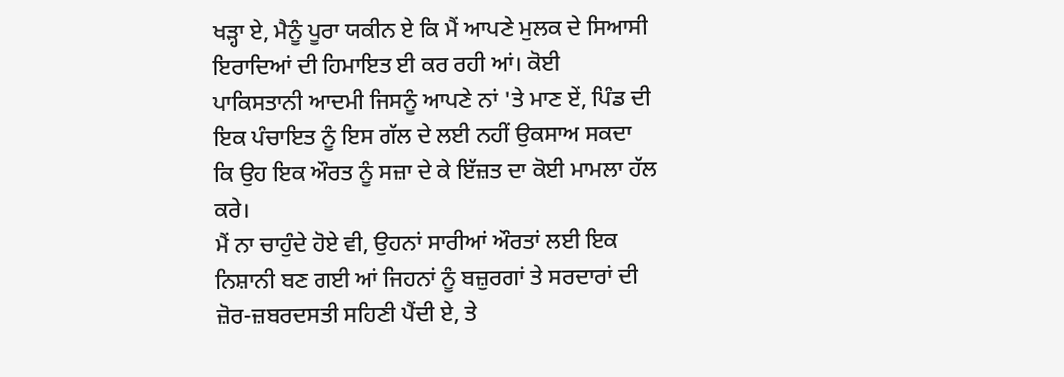ਖੜ੍ਹਾ ਏ, ਮੈਨੂੰ ਪੂਰਾ ਯਕੀਨ ਏ ਕਿ ਮੈਂ ਆਪਣੇ ਮੁਲਕ ਦੇ ਸਿਆਸੀ ਇਰਾਦਿਆਂ ਦੀ ਹਿਮਾਇਤ ਈ ਕਰ ਰਹੀ ਆਂ। ਕੋਈ ਪਾਕਿਸਤਾਨੀ ਆਦਮੀ ਜਿਸਨੂੰ ਆਪਣੇ ਨਾਂ 'ਤੇ ਮਾਣ ਏਂ, ਪਿੰਡ ਦੀ ਇਕ ਪੰਚਾਇਤ ਨੂੰ ਇਸ ਗੱਲ ਦੇ ਲਈ ਨਹੀਂ ਉਕਸਾਅ ਸਕਦਾ ਕਿ ਉਹ ਇਕ ਔਰਤ ਨੂੰ ਸਜ਼ਾ ਦੇ ਕੇ ਇੱਜ਼ਤ ਦਾ ਕੋਈ ਮਾਮਲਾ ਹੱਲ ਕਰੇ।
ਮੈਂ ਨਾ ਚਾਹੁੰਦੇ ਹੋਏ ਵੀ, ਉਹਨਾਂ ਸਾਰੀਆਂ ਔਰਤਾਂ ਲਈ ਇਕ ਨਿਸ਼ਾਨੀ ਬਣ ਗਈ ਆਂ ਜਿਹਨਾਂ ਨੂੰ ਬਜ਼ੁਰਗਾਂ ਤੇ ਸਰਦਾਰਾਂ ਦੀ ਜ਼ੋਰ-ਜ਼ਬਰਦਸਤੀ ਸਹਿਣੀ ਪੈਂਦੀ ਏ, ਤੇ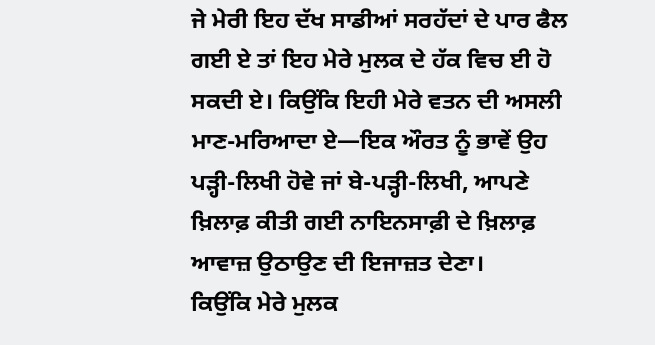ਜੇ ਮੇਰੀ ਇਹ ਦੱਖ ਸਾਡੀਆਂ ਸਰਹੱਦਾਂ ਦੇ ਪਾਰ ਫੈਲ ਗਈ ਏ ਤਾਂ ਇਹ ਮੇਰੇ ਮੁਲਕ ਦੇ ਹੱਕ ਵਿਚ ਈ ਹੋ ਸਕਦੀ ਏ। ਕਿਉਂਕਿ ਇਹੀ ਮੇਰੇ ਵਤਨ ਦੀ ਅਸਲੀ ਮਾਣ-ਮਰਿਆਦਾ ਏ—ਇਕ ਔਰਤ ਨੂੰ ਭਾਵੇਂ ਉਹ ਪੜ੍ਹੀ-ਲਿਖੀ ਹੋਵੇ ਜਾਂ ਬੇ-ਪੜ੍ਹੀ-ਲਿਖੀ, ਆਪਣੇ ਖ਼ਿਲਾਫ਼ ਕੀਤੀ ਗਈ ਨਾਇਨਸਾਫ਼ੀ ਦੇ ਖ਼ਿਲਾਫ਼ ਆਵਾਜ਼ ਉਠਾਉਣ ਦੀ ਇਜਾਜ਼ਤ ਦੇਣਾ।
ਕਿਉਂਕਿ ਮੇਰੇ ਮੁਲਕ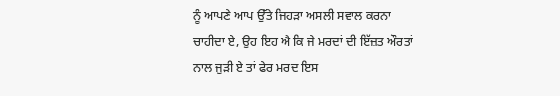ਨੂੰ ਆਪਣੇ ਆਪ ਉੱਤੇ ਜਿਹੜਾ ਅਸਲੀ ਸਵਾਲ ਕਰਨਾ ਚਾਹੀਦਾ ਏ, ਉਹ ਇਹ ਐ ਕਿ ਜੇ ਮਰਦਾਂ ਦੀ ਇੱਜ਼ਤ ਔਰਤਾਂ ਨਾਲ ਜੁੜੀ ਏ ਤਾਂ ਫੇਰ ਮਰਦ ਇਸ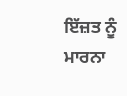ਇੱਜ਼ਤ ਨੂੰ ਮਾਰਨਾ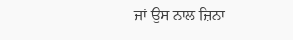ਜਾਂ ਉਸ ਨਾਲ ਜ਼ਿਨਾ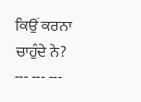ਕਿਉਂ ਕਰਨਾ ਚਾਹੁੰਦੇ ਨੇ?
--- --- ---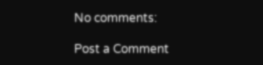No comments:

Post a Comment